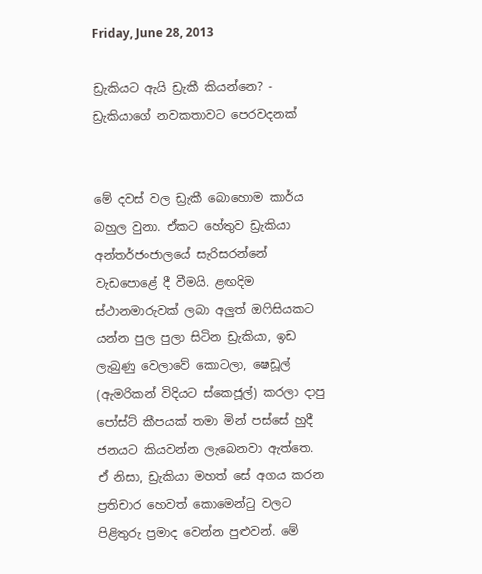Friday, June 28, 2013

ඩ්‍රැකියට ඇයි ඩ්‍රැකී කියන්නෙ? - ඩ්‍රැකියාගේ නවකතාවට පෙරවදනක්


මේ දවස් වල ඩ්‍රැකී බොහොම කාර්ය බහුල වුනා. ඒකට හේතුව ඩ්‍රැකියා අන්තර්ජංජාලයේ සැරිසරන්නේ වැඩපොළේ දී වීමයි. ළඟදිම ස්ථානමාරුවක් ලබා අලුත් ඔෆිසියකට යන්න පුල පුලා සිටින ඩ්‍රැකියා, ඉඩ ලැබුණු වෙලාවේ කොටලා, ෂෙඩූල් (ඇමරිකන් විදියට ස්කෙජූල්) කරලා දාපු පෝස්ට් කීපයක් තමා මින් පස්සේ හුදී ජනයට කියවන්න ලැබෙනවා ඇත්තෙ. ඒ නිසා, ඩ්‍රැකියා මහත් සේ අගය කරන ප්‍රතිචාර හෙවත් කොමෙන්ටු වලට පිළිතුරු ප්‍රමාද වෙන්න පුළුවන්. මේ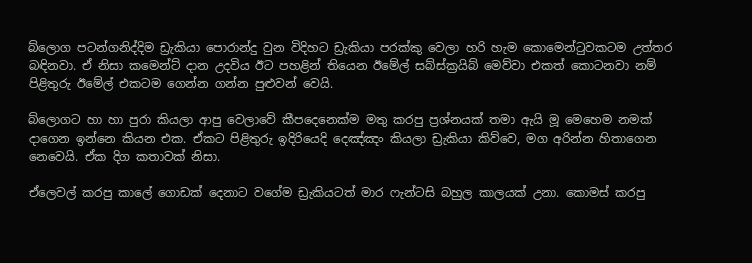බ්ලොග පටන්ගනිද්දිම ඩ්‍රැකියා පොරාන්දු වුන විදිහට ඩ්‍රැකියා පරක්කු වෙලා හරි හැම කොමෙන්ටුවකටම උත්තර බඳිනවා. ඒ නිසා කමෙන්ට් දාන උදවිය ඊට පහළින් තියෙන ඊමේල් සබ්ස්ක්‍රයිබ් මෙව්වා එකත් කොටනවා නම් පිළිතුරු ඊමේල් එකටම ගෙන්න ගන්න පුළුවන් වෙයි.

බ්ලොගට හා හා පුරා කියලා ආපු වෙලාවේ කීපදෙනෙක්ම මතු කරපු ප්‍රශ්නයක් තමා ඇයි මූ මෙහෙම නමක් දාගෙන ඉන්නෙ කියන එක. ඒකට පිළිතුරු ඉදිරියෙදි දෙඤ්ඤං කියලා ඩ්‍රැකියා කිව්වෙ, මග අරින්න හිතාගෙන නෙවෙයි. ඒක දිග කතාවක් නිසා.

ඒලෙවල් කරපු කාලේ ගොඩක් දෙනාට වගේම ඩ්‍රැකියටත් මාර ෆැන්ටසි බහුල කාලයක් උනා. කොමස් කරපු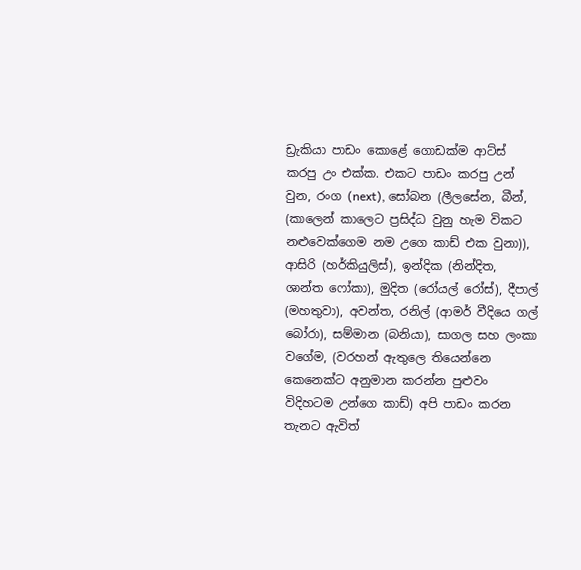ඩ්‍රැකියා පාඩං කොළේ ගොඩක්ම ආට්ස් කරපු උං එක්ක. එකට පාඩං කරපු උන් වුන, රංග (next), සෝබන (ලීලසේන, බීන්, (කාලෙන් කාලෙට ප්‍රසිද්ධ වුනු හැම විකට නළුවෙක්ගෙම නම උගෙ කාඩ් එක වුනා)), ආසිරි (හර්කියුලිස්), ඉන්දික (නින්දිත, ශාන්ත ෆෝකා), මුදිත (රෝයල් රෝස්), දීපාල් (මහතුවා), අවන්ත, රනිල් (ආමර් වීදියෙ ගල් බෝරා), සම්මාන (බනියා), සාගල සහ ලංකා වගේම, (වරහන් ඇතුලෙ තියෙන්නෙ කෙනෙක්ට අනුමාන කරන්න පුළුවං විදිහටම උන්ගෙ කාඩ්) අපි පාඩං කරන තැනට ඇවිත්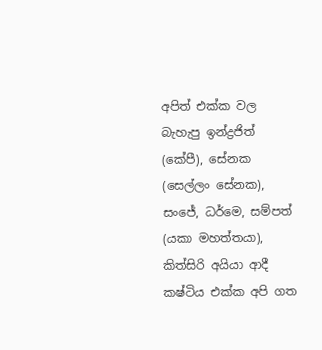අපිත් එක්ක වල බැහැපු ඉන්ද්‍රජිත් (කේපී), සේනක (සෙල්ලං සේනක), සංජේ, ධර්මෙ, සම්පත් (යකා මහත්තයා), කිත්සිරි අයියා ආදී කෂ්ටිය එක්ක අපි ගත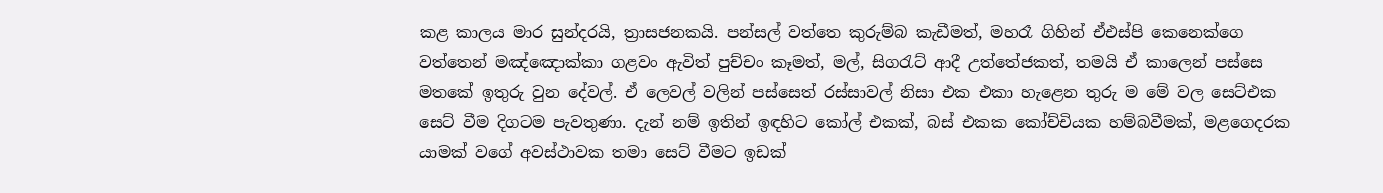කළ කාලය මාර සුන්දරයි, ත්‍රාසජනකයි. පන්සල් වත්තෙ කුරුම්බ කැඩීමත්, මහරෑ ගිහින් ඒඑස්පි කෙනෙක්ගෙ වත්තෙන් මඤ්ඤොක්කා ගළවං ඇවිත් පුච්චං කෑමත්, මල්, සිගරැට් ආදී උත්තේජකත්, තමයි ඒ කාලෙන් පස්සෙ මතකේ ඉතුරු වුන දේවල්. ඒ ලෙවල් වලින් පස්සෙත් රස්සාවල් නිසා එක එකා හැළෙන තුරු ම මේ වල සෙට්එක සෙට් වීම දිගටම පැවතුණා. දැන් නම් ඉතින් ඉඳහිට කෝල් එකක්, බස් එකක කෝච්චියක හම්බවීමක්, මළගෙදරක යාමක් වගේ අවස්ථාවක තමා සෙට් වීමට ඉඩක්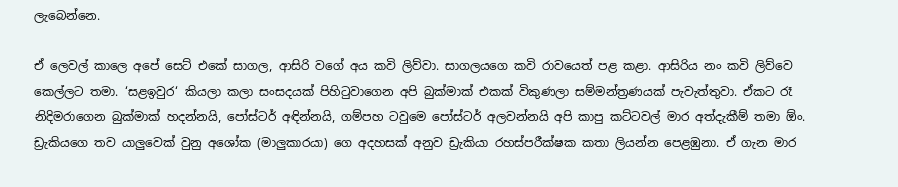ලැබෙන්නෙ.

ඒ ලෙවල් කාලෙ අපේ සෙට් එකේ සාගල, ආසිරි වගේ අය කවි ලිව්වා. සාගලයගෙ කවි රාවයෙත් පළ කළා. ආසිරිය නං කවි ලිව්වෙ කෙල්ලට තමා. ‘සළඉවුර‘ කියලා කලා සංසදයක් පිහිටුවාගෙන අපි බුක්මාක් එකක් විකුණලා සම්මන්ත්‍රණයක් පැවැත්තුවා. ඒකට රෑ නිදිමරාගෙන බුක්මාක් හදන්නයි, පෝස්ටර් අඳින්නයි, ගම්පහ ටවුමෙ පෝස්ටර් අලවන්නයි අපි කාපු කට්ටවල් මාර අත්දැකීම් තමා ඕං. ඩ්‍රැකියගෙ තව යාලුවෙක් වුනු අශෝක (මාලුකාරයා) ගෙ අදහසක් අනුව ඩ්‍රැකියා රහස්පරීක්ෂක කතා ලියන්න පෙළඹුනා. ඒ ගැන මාර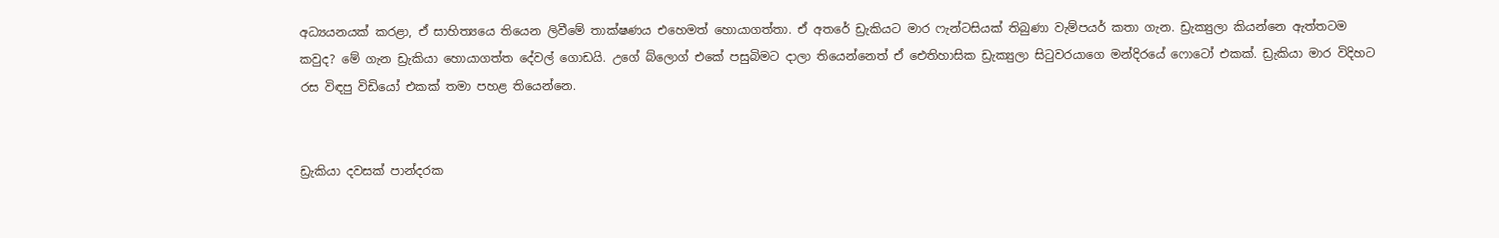අධ්‍යයනයක් කරළා, ඒ සාහිත්‍යයෙ තියෙන ලිවීමේ තාක්ෂණය එහෙමත් හොයාගත්තා. ඒ අතරේ ඩ්‍රැකියට මාර ෆැන්ටසියක් තිබුණා වැම්පයර් කතා ගැන. ඩ්‍රැක්‍යුලා කියන්නෙ ඇත්තටම කවුද? මේ ගැන ඩ්‍රැකියා හොයාගත්ත දේවල් ගොඩයි. උගේ බ්ලොග් එකේ පසුබිමට දාලා තියෙන්නෙත් ඒ ඓතිහාසික ඩ්‍රැක්‍යුලා සිටුවරයාගෙ මන්දිරයේ ෆොටෝ එකක්. ඩ්‍රැකියා මාර විදිහට රස විඳපු විඩියෝ එකක් තමා පහළ තියෙන්නෙ.


ඩ්‍රැකියා දවසක් පාන්දරක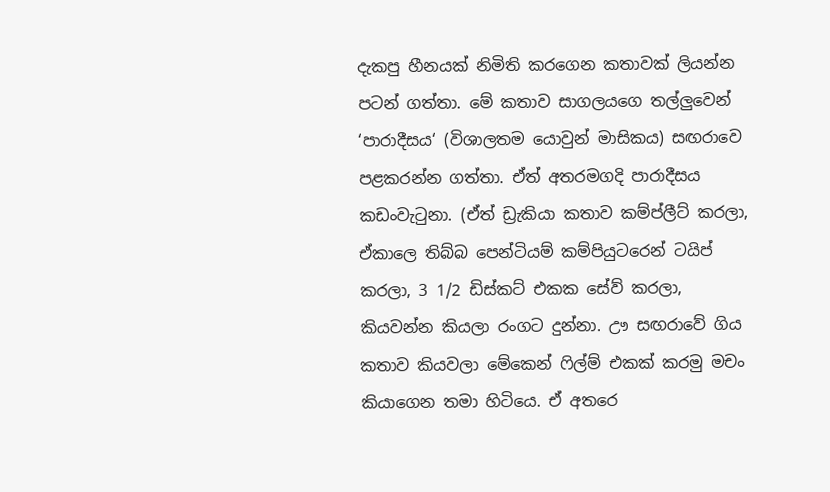දැකපු හීනයක් නිමිති කරගෙන කතාවක් ලියන්න පටන් ගත්තා. මේ කතාව සාගලයගෙ තල්ලුවෙන් ‘පාරාදීසය‘ (විශාලතම යොවුන් මාසිකය) සඟරාවෙ පළකරන්න ගත්තා. ඒත් අතරමගදි පාරාදීසය කඩංවැටුනා. (ඒත් ඩ්‍රැකියා කතාව කම්ප්ලීට් කරලා, ඒකාලෙ තිබ්බ පෙන්ටියම් කම්පියුටරෙන් ටයිප් කරලා, 3 1/2 ඩිස්කට් එකක සේව් කරලා, කියවන්න කියලා රංගට දුන්නා. ඌ සඟරාවේ ගිය කතාව කියවලා මේකෙන් ෆිල්ම් එකක් කරමු මචං කියාගෙන තමා හිටියෙ. ඒ අතරෙ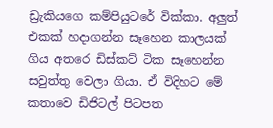ඩ්‍රැකියගෙ කම්පියුටරේ වික්කා. අලුත් එකක් හදාගන්න සෑහෙන කාලයක් ගිය අතරෙ ඩිස්කට් ටික සෑහෙන්න සවුත්තු වෙලා ගියා. ඒ විදිහට මේ කතාවෙ ඩිජිටල් පිටපත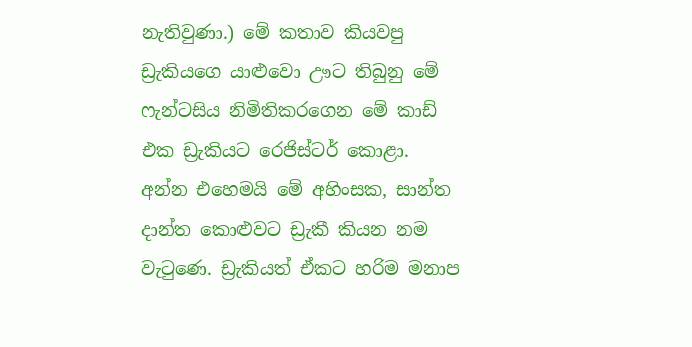නැතිවුණා.) මේ කතාව කියවපු ඩ්‍රැකියගෙ යාළුවො ඌට තිබුනු මේ ෆැන්ටසිය නිමිතිකරගෙන මේ කාඩ් එක ඩ්‍රැකියට රෙජිස්ටර් කොළා. අන්න එහෙමයි මේ අහිංසක, සාන්ත දාන්ත කොළුවට ඩ්‍රැකී කියන නම වැටුණෙ. ඩ්‍රැකියත් ඒකට හරිම මනාප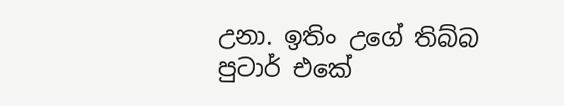උනා. ඉතිං උගේ තිබ්බ පුටාර් එකේ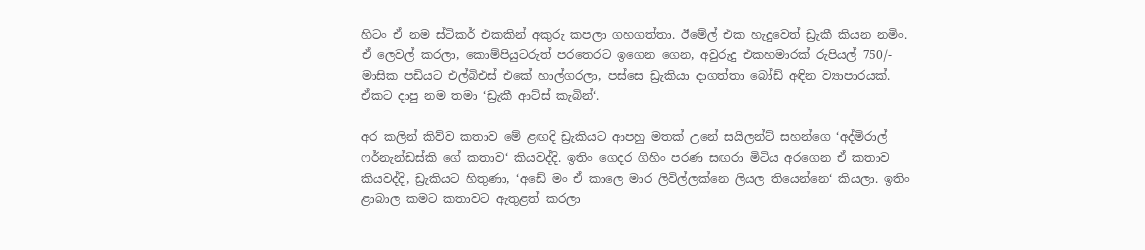හිටං ඒ නම ස්ටිකර් එකකින් අකුරු කපලා ගහගත්තා. ඊමේල් එක හැදුවෙත් ඩ්‍රැකී කියන නමිං. ඒ ලෙවල් කරලා, කොම්පියුටරුත් පරතෙරට ඉගෙන ගෙන, අවුරුදු එකහමාරක් රුපියල් 750/- මාසික පඩියට එල්බිඑස් එකේ හාල්ගරලා, පස්සෙ ඩ්‍රැකියා දාගත්තා බෝඩ් අඳින ව්‍යාපාරයක්. ඒකට දාපු නම තමා ‘ඩ්‍රැකී ආට්ස් කැබින්‘.

අර කලින් කිව්ව කතාව මේ ළඟදි ඩ්‍රැකියට ආපහු මතක් උනේ සයිලන්ට් සහන්ගෙ ‘අද්මිරාල් ෆර්නැන්ඩස්කි ගේ කතාව‘ කියවද්දි. ඉතිං ගෙදර ගිහිං පරණ සඟරා මිටිය අරගෙන ඒ කතාව කියවද්දි, ඩ්‍රැකියට හිතුණා, ‘අඩේ මං ඒ කාලෙ මාර ලිවිල්ලක්නෙ ලියල තියෙන්නෙ‘ කියලා. ඉතිං ළාබාල කමට කතාවට ඇතුළත් කරලා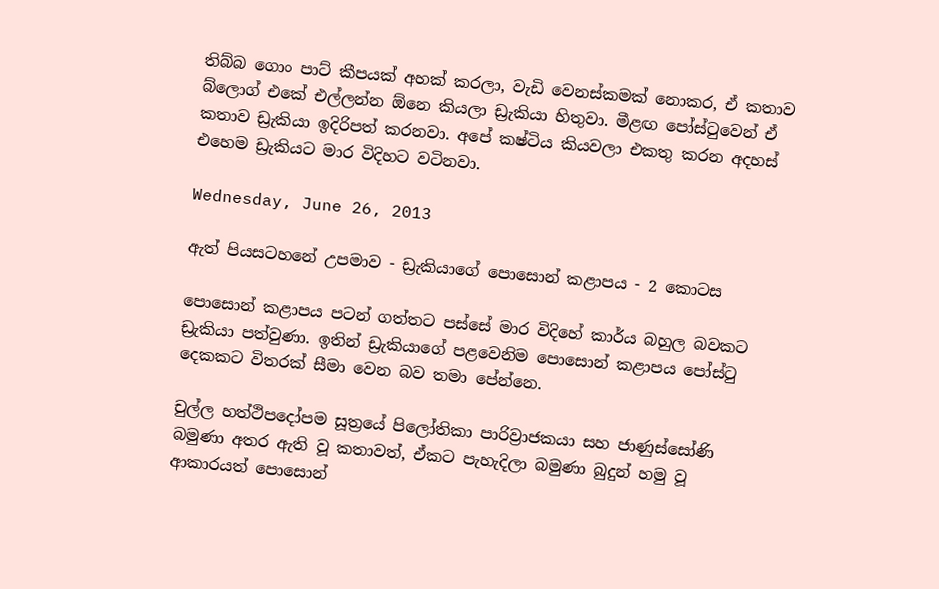තිබ්බ ගොං පාට් කීපයක් අහක් කරලා, වැඩි වෙනස්කමක් නොකර, ඒ කතාව බ්ලොග් එකේ එල්ලන්න ඕනෙ කියලා ඩ්‍රැකියා හිතුවා. මීළඟ පෝස්ටුවෙන් ඒ කතාව ඩ්‍රැකියා ඉදිරිපත් කරනවා. අපේ කෂ්ටිය කියවලා එකතු කරන අදහස් එහෙම ඩ්‍රැකියට මාර විදිහට වටිනවා.

Wednesday, June 26, 2013

ඇත් පියසටහනේ උපමාව - ඩ්‍රැකියාගේ පොසොන් කළාපය - 2 කොටස

පොසොන් කළාපය පටන් ගත්තට පස්සේ මාර විදිහේ කාර්ය බහුල බවකට ඩ්‍රැකියා පත්වුණා. ඉතින් ඩ්‍රැකියාගේ පළවෙනිම පොසොන් කළාපය පෝස්ටු දෙකකට විතරක් සීමා වෙන බව තමා පේන්නෙ.

චුල්ල හත්ථිපදෝපම සූත්‍රයේ පිලෝතිකා පාරිව්‍රාජකයා සහ ජාණුස්සෝණි බමුණා අතර ඇති වූ කතාවත්, ඒකට පැහැදිලා බමුණා බුදුන් හමු වූ ආකාරයත් පොසොන්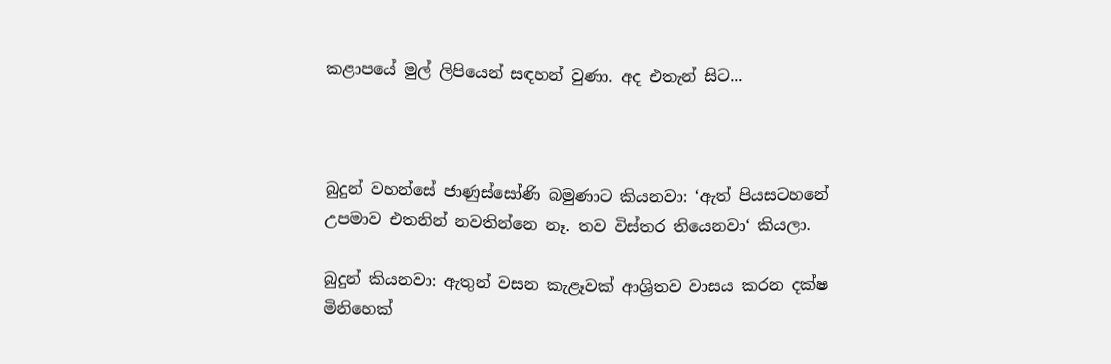කළාපයේ මුල් ලිපියෙන් සඳහන් වුණා. අද එතැන් සිට...



බුදුන් වහන්සේ ජාණුස්සෝණි බමුණාට කියනවා: ‘ඇත් පියසටහනේ උපමාව එතනින් නවතින්නෙ නෑ. තව විස්තර තියෙනවා‘ කියලා.

බුදුන් කියනවා: ඇතුන් වසන කැළෑවක් ආශ්‍රිතව වාසය කරන දක්ෂ මිනිහෙක්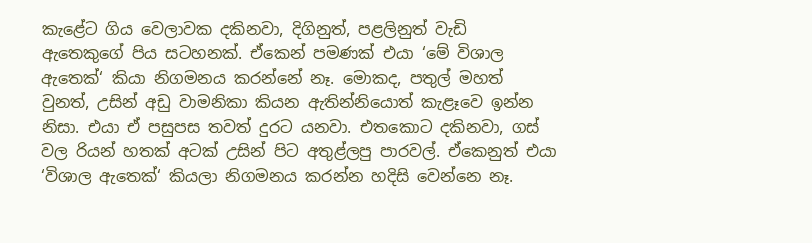කැළේට ගිය වෙලාවක දකිනවා, දිගිනුත්, පළලිනුත් වැඩි ඇතෙකුගේ පිය සටහනක්. ඒකෙන් පමණක් එයා ‘මේ විශාල ඇතෙක්‘ කියා නිගමනය කරන්නේ නෑ. මොකද, පතුල් මහත් වුනත්, උසින් අඩු වාමනිකා කියන ඇතින්නියොත් කැළෑවෙ ඉන්න නිසා. එයා ඒ පසුපස තවත් දුරට යනවා. එතකොට දකිනවා, ගස් වල රියන් හතක් අටක් උසින් පිට අතුළ්ලපු පාරවල්. ඒකෙනුත් එයා ‘විශාල ඇතෙක්‘ කියලා නිගමනය කරන්න හදිසි වෙන්නෙ නෑ.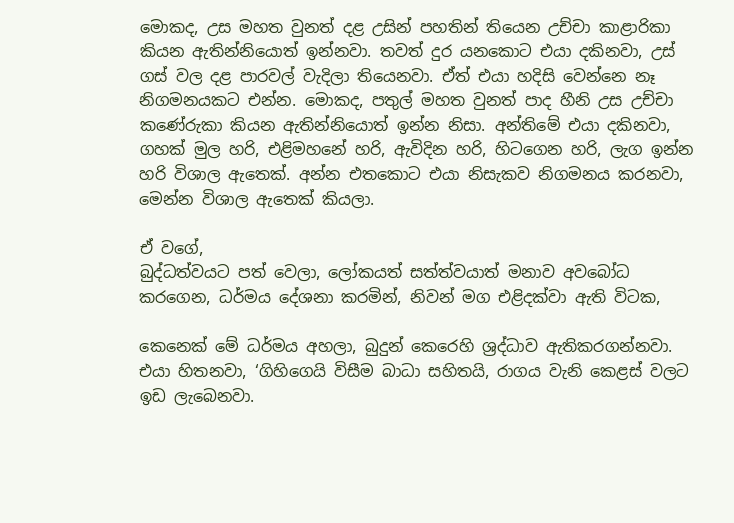මොකද, උස මහත වුනත් දළ උසින් පහතින් තියෙන උච්චා කාළාරිකා කියන ඇතින්නියොත් ඉන්නවා. තවත් දුර යනකොට එයා දකිනවා, උස් ගස් වල දළ පාරවල් වැදිලා තියෙනවා. ඒත් එයා හදිසි වෙන්නෙ නෑ නිගමනයකට එන්න. මොකද, පතුල් මහත වුනත් පාද හීනි උස උච්චා කණේරුකා කියන ඇතින්නියොත් ඉන්න නිසා. අන්තිමේ එයා දකිනවා, ගහක් මුල හරි, එළිමහනේ හරි, ඇවිදින හරි, හිටගෙන හරි, ලැග ඉන්න හරි විශාල ඇතෙක්. අන්න එතකොට එයා නිසැකව නිගමනය කරනවා, මෙන්න විශාල ඇතෙක් කියලා.

ඒ වගේ,
බුද්ධත්වයට පත් වෙලා, ලෝකයත් සත්ත්වයාත් මනාව අවබෝධ කරගෙන, ධර්මය දේශනා කරමින්, නිවන් මග එළිදක්වා ඇති විටක,

කෙනෙක් මේ ධර්මය අහලා, බුදුන් කෙරෙහි ශ්‍රද්ධාව ඇතිකරගන්නවා. එයා හිතනවා, ‘ගිහිගෙයි විසීම බාධා සහිතයි, රාගය වැනි කෙළස් වලට ඉඩ ලැබෙනවා.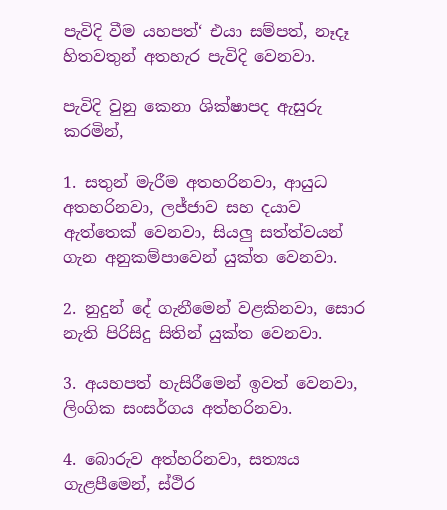පැවිදි වීම යහපත්‘ එයා සම්පත්, නෑදෑ හිතවතුන් අතහැර පැවිදි වෙනවා.

පැවිදි වුනු කෙනා ශික්ෂාපද ඇසුරු කරමින්,

1. සතුන් මැරීම අතහරිනවා, ආයුධ අතහරිනවා, ලජ්ජාව සහ දයාව ඇත්තෙක් වෙනවා, සියලු සත්ත්වයන් ගැන අනුකම්පාවෙන් යුක්ත වෙනවා.

2. නුදුන් දේ ගැනීමෙන් වළකිනවා, සොර නැති පිරිසිදු සිතින් යුක්ත වෙනවා.

3. අයහපත් හැසිරීමෙන් ඉවත් වෙනවා, ලිංගික සංසර්ගය අත්හරිනවා.

4. බොරුව අත්හරිනවා, සත්‍යය ගැළපීමෙන්, ස්ථිර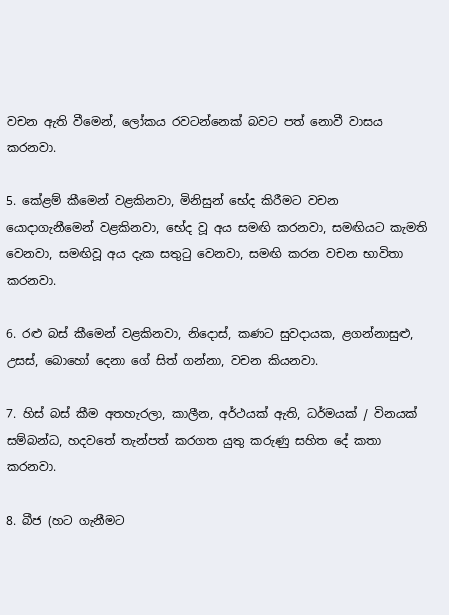වචන ඇති වීමෙන්, ලෝකය රවටන්නෙක් බවට පත් නොවී වාසය කරනවා.

5. කේළම් කීමෙන් වළකිනවා, මිනිසුන් භේද කිරීමට වචන යොදාගැනීමෙන් වළකිනවා, භේද වූ අය සමඟි කරනවා, සමඟියට කැමති වෙනවා, සමඟිවූ අය දැක සතුටු වෙනවා, සමඟි කරන වචන භාවිතා කරනවා.

6. රළු බස් කීමෙන් වළකිනවා, නිදොස්, කණට සුවදායක, ළගන්නාසුළු, උසස්, බොහෝ දෙනා ගේ සිත් ගන්නා, වචන කියනවා.

7. හිස් බස් කීම අතහැරලා, කාලීන, අර්ථයක් ඇති, ධර්මයක් / විනයක් සම්බන්ධ, හදවතේ තැන්පත් කරගත යුතු කරුණු සහිත දේ කතා කරනවා.

8. බීජ (හට ගැනීමට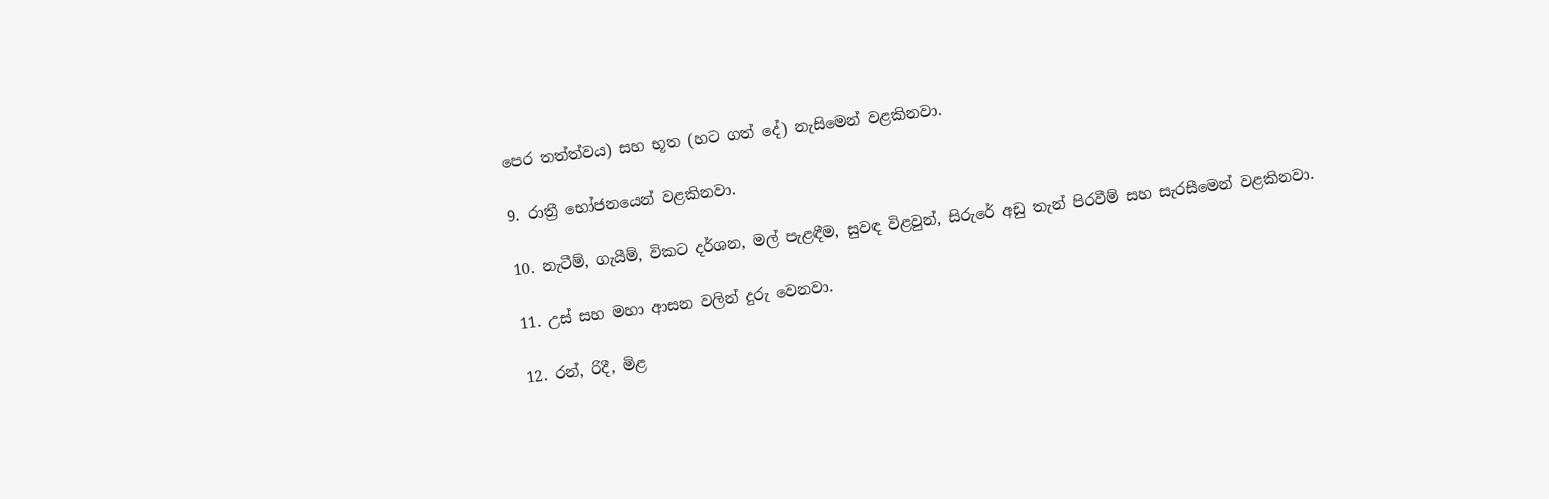පෙර තත්ත්වය) සහ භූත (හට ගත් දේ) නැසිමෙන් වළකිනවා.

9. රාත්‍රී භෝජනයෙන් වළකිනවා.

10. නැටීම්, ගැයීම්, විකට දර්ශන, මල් පැළඳීම, සුවඳ විළවුන්, සිරුරේ අඩු තැන් පිරවීම් සහ සැරසීමෙන් වළකිනවා.

11. උස් සහ මහා ආසන වලින් දුරු වෙනවා.

12. රන්, රිදී, මිළ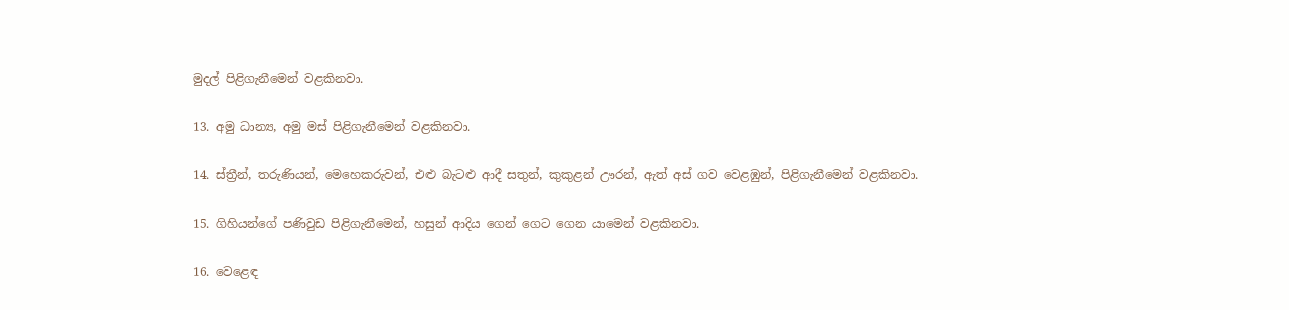මුදල් පිළිගැනීමෙන් වළකිනවා.

13. අමු ධාන්‍ය, අමු මස් පිළිගැනීමෙන් වළකිනවා.

14. ස්ත්‍රීන්, තරුණියන්, මෙහෙකරුවන්, එළු බැටළු ආදී සතුන්, කුකුළන් ඌරන්, ඇත් අස් ගව වෙළඹුන්, පිළිගැනීමෙන් වළකිනවා.

15. ගිහියන්ගේ පණිවුඩ පිළිගැනීමෙන්, හසුන් ආදිය ගෙන් ගෙට ගෙන යාමෙන් වළකිනවා.

16. වෙළෙඳ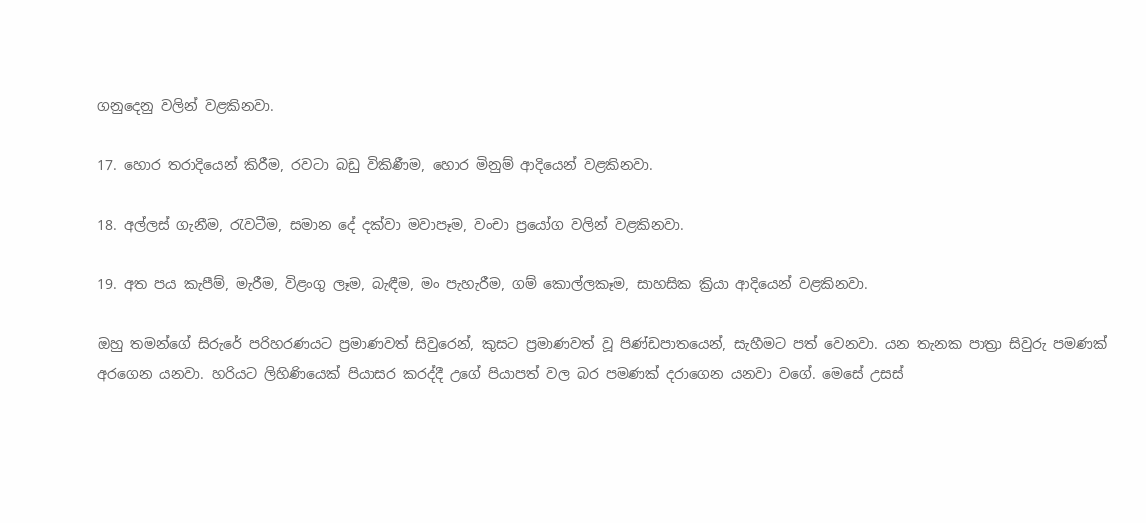ගනුදෙනු වලින් වළකිනවා.

17. හොර තරාදියෙන් කිරීම, රවටා බඩු විකිණීම, හොර මිනුම් ආදියෙන් වළකිනවා.

18. අල්ලස් ගැනීම, රැවටීම, සමාන දේ දක්වා මවාපෑම, වංචා ප්‍රයෝග වලින් වළකිනවා.

19. අත පය කැපීම්, මැරීම, විළංගු ලෑම, බැඳීම, මං පැහැරීම, ගම් කොල්ලකෑම, සාහසික ක්‍රියා ආදියෙන් වළකිනවා.

ඔහු තමන්ගේ සිරුරේ පරිහරණයට ප්‍රමාණවත් සිවුරෙන්, කුසට ප්‍රමාණවත් වූ පිණ්ඩපාතයෙන්, සැහීමට පත් වෙනවා. යන තැනක පාත්‍රා සිවුරු පමණක් අරගෙන යනවා. හරියට ලිහිණියෙක් පියාසර කරද්දී උගේ පියාපත් වල බර පමණක් දරාගෙන යනවා වගේ. මෙසේ උසස්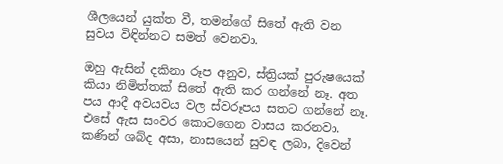ශීලයෙන් යුක්ත වී, තමන්ගේ සිතේ ඇති වන සුවය විඳින්නට සමත් වෙනවා.

ඔහු ඇසින් දකිනා රූප අනුව, ස්ත්‍රියක් පුරුෂයෙක් කියා නිමිත්තක් සිතේ ඇති කර ගන්නේ නෑ. අත පය ආදී අවයවය වල ස්වරූපය සතට ගන්නේ නෑ. එසේ ඇස සංවර කොටගෙන වාසය කරනවා. කණින් ශබ්ද අසා, නාසයෙන් සුවඳ ලබා, දිවෙන්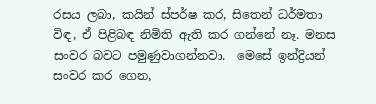රසය ලබා, කයින් ස්පර්ෂ කර, සිතෙන් ධර්මතා විඳ, ඒ පිළිබඳ නිමිති ඇති කර ගන්නේ නෑ. මනස සංවර බවට පමුණුවාගන්නවා.  මෙසේ ඉන්ද්‍රියන් සංවර කර ගෙන,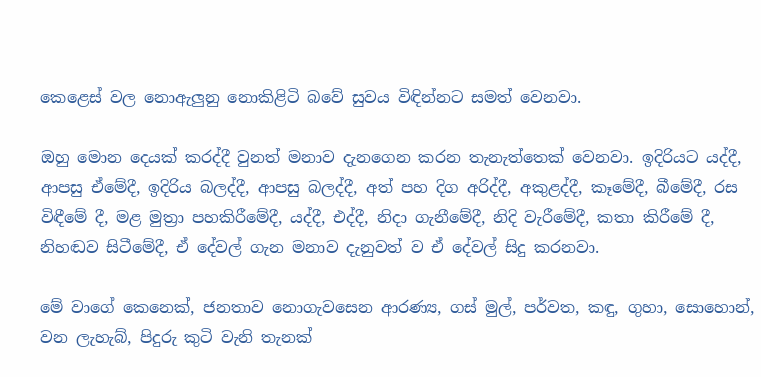කෙළෙස් වල නොඇලුනු නොකිළිටි බවේ සුවය විඳින්නට සමත් වෙනවා.

ඔහු මොන දෙයක් කරද්දී වුනත් මනාව දැනගෙන කරන තැනැත්තෙක් වෙනවා. ඉදිරියට යද්දී, ආපසු ඒමේදී, ඉදිරිය බලද්දී, ආපසු බලද්දී, අත් පහ දිග අරිද්දී, අකුළද්දී, කෑමේදී, බීමේදී, රස විඳීමේ දී, මළ මුත්‍රා පහකිරීමේදී, යද්දී, එද්දී, නිදා ගැනීමේදී, නිදි වැරීමේදී, කතා කිරීමේ දී, නිහඬව සිටීමේදී, ඒ දේවල් ගැන මනාව දැනුවත් ව ඒ දේවල් සිදු කරනවා.

මේ වාගේ කෙනෙක්, ජනතාව නොගැවසෙන ආරණ්‍ය, ගස් මුල්, පර්වත, කඳු, ගුහා, සොහොන්, වන ලැහැබ්, පිදුරු කුටි වැනි තැනක්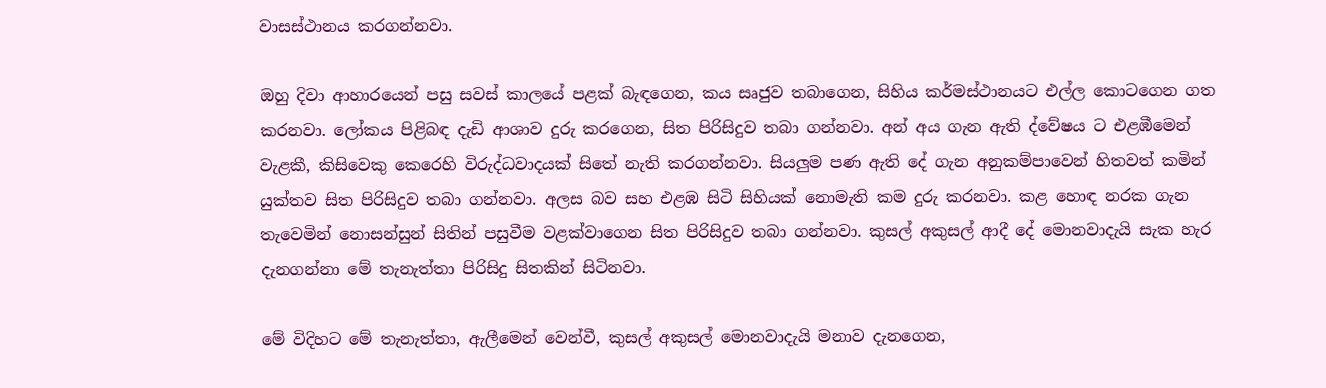වාසස්ථානය කරගන්නවා.

ඔහු දිවා ආහාරයෙන් පසු සවස් කාලයේ පළක් බැඳගෙන, කය සෘජුව තබාගෙන, සිහිය කර්මස්ථානයට එල්ල කොටගෙන ගත කරනවා. ලෝකය පිළිබඳ දැඩි ආශාව දුරු කරගෙන, සිත පිරිසිදුව තබා ගන්නවා. අන් අය ගැන ඇති ද්වේෂය ට එළඹීමෙන් වැළකී, කිසිවෙකු කෙරෙහි විරුද්ධවාදයක් සිතේ නැති කරගන්නවා. සියලුම පණ ඇති දේ ගැන අනුකම්පාවෙන් හිතවත් කමින් යුක්තව සිත පිරිසිදුව තබා ගන්නවා. අලස බව සහ එළඹ සිටි සිහියක් නොමැති කම දුරු කරනවා. කළ හොඳ නරක ගැන තැවෙමින් නොසන්සුන් සිතින් පසුවීම වළක්වාගෙන සිත පිරිසිදුව තබා ගන්නවා. කුසල් අකුසල් ආදී දේ මොනවාදැයි සැක හැර දැනගන්නා මේ තැනැත්තා පිරිසිදු සිතකින් සිටිනවා.

මේ විදිහට මේ තැනැත්තා, ඇලීමෙන් වෙන්වී, කුසල් අකුසල් මොනවාදැයි මනාව දැනගෙන,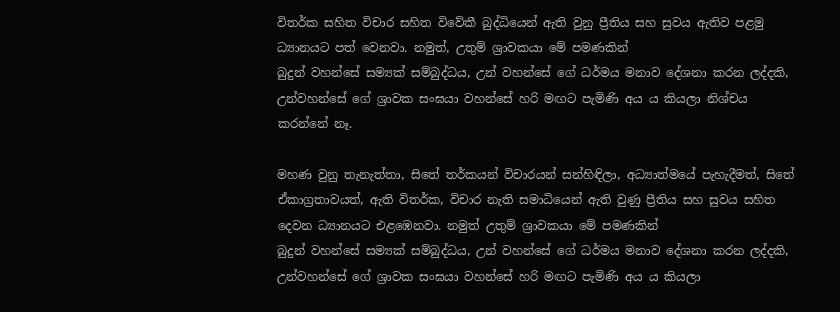විතර්ක සහිත විචාර සහිත විවේකී බුද්ධියෙන් ඇති වුනු ප්‍රීතිය සහ සුවය ඇතිව පළමු ධ්‍යානයට පත් වෙනවා. නමුත්, උතුම් ශ්‍රාවකයා මේ පමණකින්
බුදුන් වහන්සේ සම්‍යක් සම්බුද්ධය, උන් වහන්සේ ගේ ධර්මය මනාව දේශනා කරන ලද්දකි, උන්වහන්සේ ගේ ශ්‍රාවක සංඝයා වහන්සේ හරි මඟට පැමිණි අය ය කියලා නිශ්චය කරන්නේ නෑ.

මහණ වුනු තැනැත්තා, සිතේ තර්කයන් විචාරයන් සන්හිඳිලා, අධ්‍යාත්මයේ පැහැදීමත්, සිතේ ඒකාග්‍රතාවයත්, ඇති විතර්ක, විචාර නැති සමාධියෙන් ඇති වුණු ප්‍රීතිය සහ සුවය සහිත දෙවන ධ්‍යානයට එළඹෙනවා. නමුත් උතුම් ශ්‍රාවකයා මේ පමණකින්
බුදුන් වහන්සේ සම්‍යක් සම්බුද්ධය, උන් වහන්සේ ගේ ධර්මය මනාව දේශනා කරන ලද්දකි, උන්වහන්සේ ගේ ශ්‍රාවක සංඝයා වහන්සේ හරි මඟට පැමිණි අය ය කියලා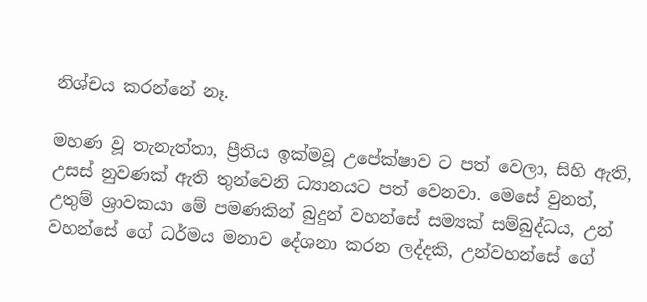නිශ්චය කරන්නේ නෑ.

මහණ වූ තැනැත්තා, ප්‍රීතිය ඉක්මවූ උපේක්ෂාව ට පත් වෙලා, සිහි ඇති, උසස් නුවණක් ඇති තුන්වෙනි ධ්‍යානයට පත් වෙනවා. මෙසේ වුනත්, උතුම් ශ්‍රාවකයා මේ පමණකින් බුදුන් වහන්සේ සම්‍යක් සම්බුද්ධය, උන් වහන්සේ ගේ ධර්මය මනාව දේශනා කරන ලද්දකි, උන්වහන්සේ ගේ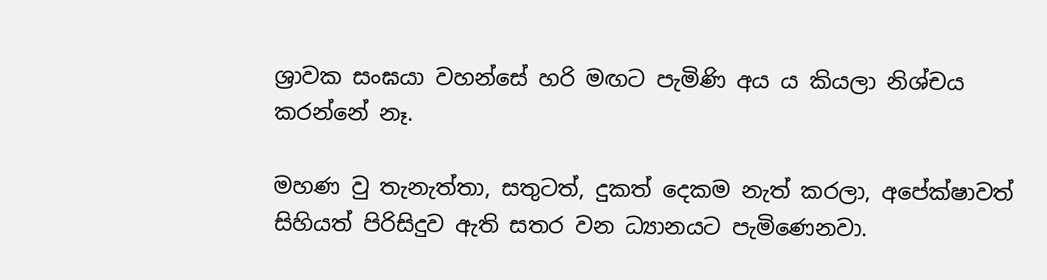ශ්‍රාවක සංඝයා වහන්සේ හරි මඟට පැමිණි අය ය කියලා නිශ්චය කරන්නේ නෑ.

මහණ වු තැනැත්තා, සතුටත්, දුකත් දෙකම නැත් කරලා, අපේක්ෂාවත් සිහියත් පිරිසිදුව ඇති සතර වන ධ්‍යානයට පැමිණෙනවා.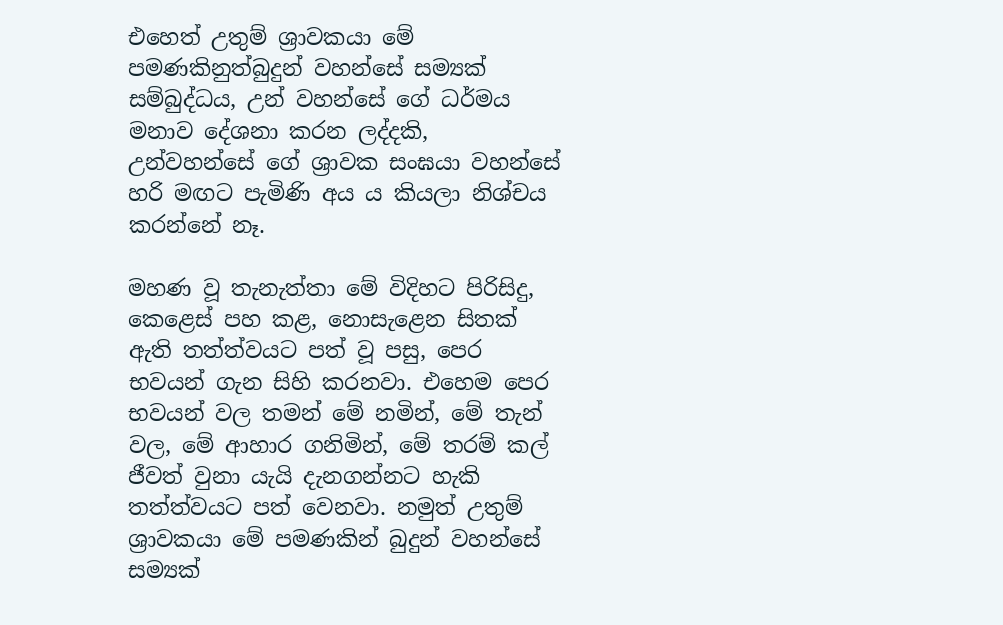එහෙත් උතුම් ශ්‍රාවකයා මේ පමණකිනුත්බුදුන් වහන්සේ සම්‍යක් සම්බුද්ධය, උන් වහන්සේ ගේ ධර්මය මනාව දේශනා කරන ලද්දකි, උන්වහන්සේ ගේ ශ්‍රාවක සංඝයා වහන්සේ හරි මඟට පැමිණි අය ය කියලා නිශ්චය කරන්නේ නෑ.

මහණ වූ තැනැත්තා මේ විදිහට පිරිසිදු, කෙළෙස් පහ කළ, නොසැළෙන සිතක් ඇති තත්ත්වයට පත් වූ පසු, පෙර භවයන් ගැන සිහි කරනවා. එහෙම පෙර භවයන් වල තමන් මේ නමින්, මේ තැන් වල, මේ ආහාර ගනිමින්, මේ තරම් කල් ජීවත් වුනා යැයි දැනගන්නට හැකි තත්ත්වයට පත් වෙනවා. නමුත් උතුම් ශ්‍රාවකයා මේ පමණකින් බුදුන් වහන්සේ සම්‍යක්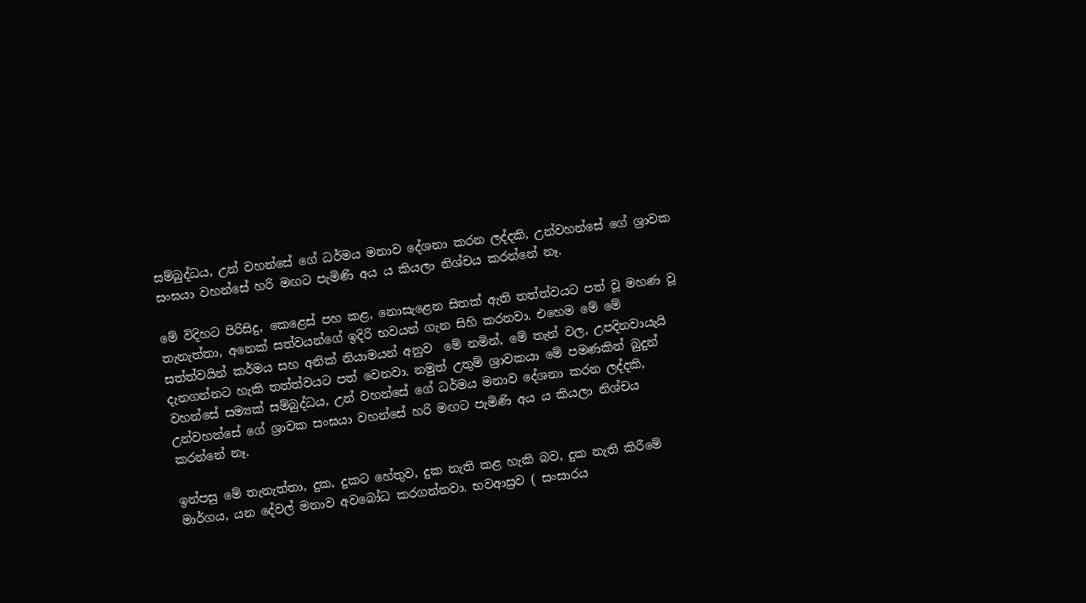සම්බුද්ධය, උන් වහන්සේ ගේ ධර්මය මනාව දේශනා කරන ලද්දකි, උන්වහන්සේ ගේ ශ්‍රාවක සංඝයා වහන්සේ හරි මඟට පැමිණි අය ය කියලා නිශ්චය කරන්නේ නෑ.

මේ විදිහට පිරිසිදු, කෙළෙස් පහ කළ, නොසැළෙන සිතක් ඇති තත්ත්වයට පත් වූ මහණ වූ තැනැත්තා, අනෙක් සත්වයන්ගේ ඉදිරි භවයන් ගැන සිහි කරනවා. එහෙම මේ මේ සත්ත්වයින් කර්මය සහ අනික් නියාමයන් අනුව  මේ නමින්, මේ තැන් වල, උපදිනවායැයි දැනගන්නට හැකි තත්ත්වයට පත් වෙනවා. නමුත් උතුම් ශ්‍රාවකයා මේ පමණකින් බුදුන් වහන්සේ සම්‍යක් සම්බුද්ධය, උන් වහන්සේ ගේ ධර්මය මනාව දේශනා කරන ලද්දකි, උන්වහන්සේ ගේ ශ්‍රාවක සංඝයා වහන්සේ හරි මඟට පැමිණි අය ය කියලා නිශ්චය කරන්නේ නෑ.

ඉන්පසු මේ තැනැත්තා, දුක, දුකට හේතුව, දුක නැති කළ හැකි බව, දුක නැති කිරීමේ මාර්ගය, යන දේවල් මනාව අවබෝධ කරගන්නවා. භවආස්‍රව ( සංසාරය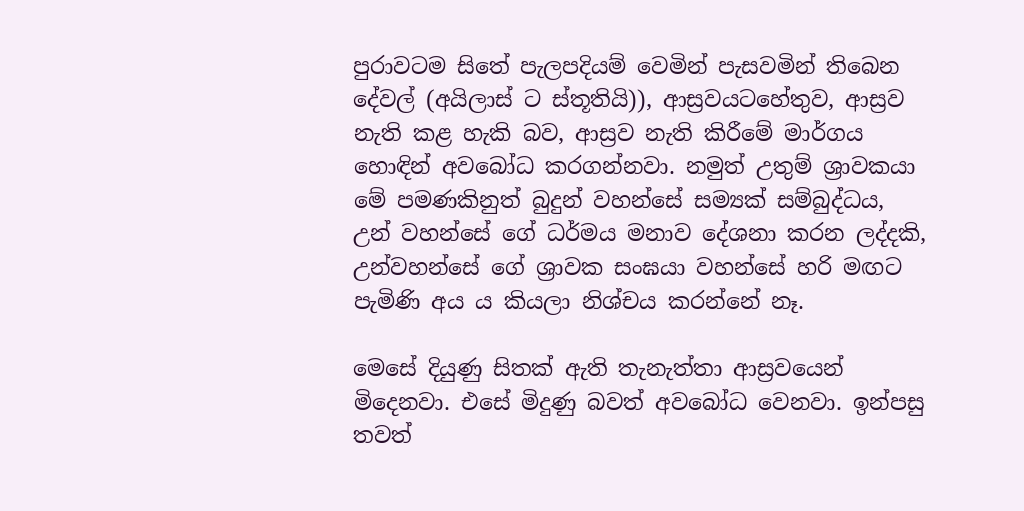පුරාවටම සිතේ පැලපදියම් වෙමින් පැසවමින් තිබෙන දේවල් (අයිලාස් ට ස්තූතියි)), ආස්‍රවයටහේතුව, ආස්‍රව නැති කළ හැකි බව, ආස්‍රව නැති කිරීමේ මාර්ගය හොඳින් අවබෝධ කරගන්නවා. නමුත් උතුම් ශ්‍රාවකයා මේ පමණකිනුත් බුදුන් වහන්සේ සම්‍යක් සම්බුද්ධය, උන් වහන්සේ ගේ ධර්මය මනාව දේශනා කරන ලද්දකි, උන්වහන්සේ ගේ ශ්‍රාවක සංඝයා වහන්සේ හරි මඟට පැමිණි අය ය කියලා නිශ්චය කරන්නේ නෑ.

මෙසේ දියුණු සිතක් ඇති තැනැත්තා ආස්‍රවයෙන් මිදෙනවා. එසේ මිදුණු බවත් අවබෝධ වෙනවා. ඉන්පසු තවත්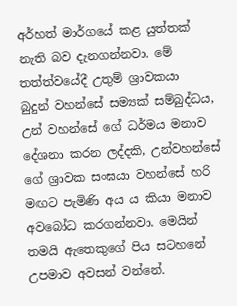අර්හත් මාර්ගයේ කළ යුත්තක් නැති බව දැනගන්නවා. මේ තත්ත්වයේදී උතුම් ශ්‍රාවකයා  බුදුන් වහන්සේ සම්‍යක් සම්බුද්ධය, උන් වහන්සේ ගේ ධර්මය මනාව දේශනා කරන ලද්දකි, උන්වහන්සේ ගේ ශ්‍රාවක සංඝයා වහන්සේ හරි මඟට පැමිණි අය ය කියා මනාව අවබෝධ කරගන්නවා. මෙයින් තමයි ඇතෙකුගේ පිය සටහනේ උපමාව අවසන් වන්නේ.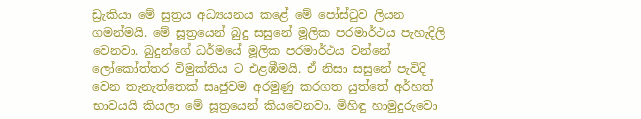ඩ්‍රැකියා මේ සුත්‍රය අධ්‍යයනය කළේ මේ පෝස්ටුව ලියන ගමන්මයි. මේ සූත්‍රයෙන් බුදු සසුනේ මූලික පරමාර්ථය පැහැදිලි වෙනවා. බුදුන්ගේ ධර්මයේ මූලික පරමාර්ථය වන්නේ ලෝකෝත්තර විමුක්තිය ට එළඹීමයි. ඒ නිසා සසුනේ පැවිදි වෙන තැනැත්තෙක් සෘජුවම අරමුණු කරගත යුත්තේ අර්හත් භාවයයි කියලා මේ සූත්‍රයෙන් කියවෙනවා. මිහිඳු හාමුදුරුවො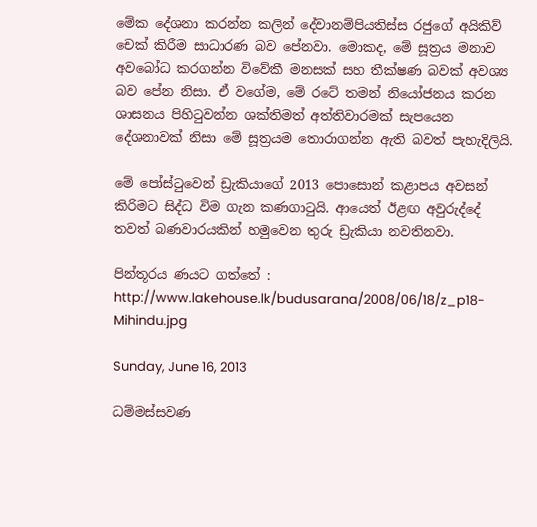මේක දේශනා කරන්න කලින් දේවානම්පියතිස්ස රජුගේ අයිකිව් චෙක් කිරීම සාධාරණ බව පේනවා. මොකද, මේ සූත්‍රය මනාව අවබෝධ කරගන්න විවේකී මනසක් සහ තීක්ෂණ බවක් අවශ්‍ය බව පේන නිසා. ඒ වගේම, මේ රටේ තමන් නියෝජනය කරන ශාසනය පිහිටුවන්න ශක්තිමත් අත්තිවාරමක් සැපයෙන දේශනාවක් නිසා මේ සූත්‍රයම තොරාගන්න ඇති බවත් පැහැදිලියි.

මේ පෝස්ටුවෙන් ඩ්‍රැකියාගේ 2013 පොසොන් කළාපය අවසන් කිරිමට සිද්ධ විම ගැන කණගාටුයි. ආයෙත් ඊළඟ අවුරුද්දේ තවත් බණවාරයකින් හමුවෙන තුරු ඩ්‍රැකියා නවතිනවා.

පින්තූරය ණයට ගත්තේ : http://www.lakehouse.lk/budusarana/2008/06/18/z_p18-Mihindu.jpg

Sunday, June 16, 2013

ධම්මස්සවණ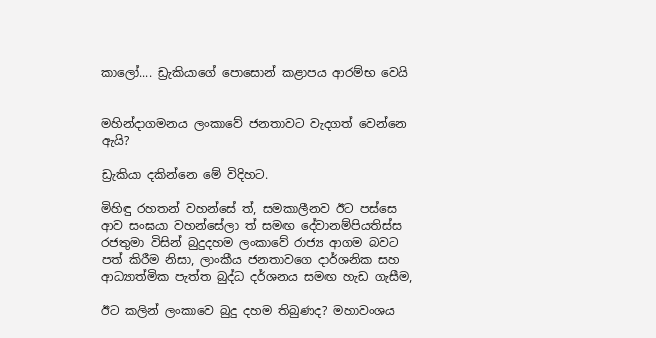කාලෝ.... ඩ්‍රැකියාගේ පොසොන් කළාපය ආරම්භ වෙයි


මහින්දාගමනය ලංකාවේ ජනතාවට වැදගත් වෙන්නෙ ඇයි?

ඩ්‍රැකියා දකින්නෙ මේ විදිහට.

මිහිඳු රහතන් වහන්සේ ත්, සමකාලීනව ඊට පස්සෙ ආව සංඝයා වහන්සේලා ත් සමඟ දේවානම්පියතිස්ස රජතුමා විසින් බුදුදහම ලංකාවේ රාජ්‍ය ආගම බවට පත් කිරීම නිසා, ලාංකීය ජනතාවගෙ දාර්ශනික සහ ආධ්‍යාත්මික පැත්ත බුද්ධ දර්ශනය සමඟ හැඩ ගැසීම,

ඊට කලින් ලංකාවෙ බුදු දහම තිබුණද? මහාවංශය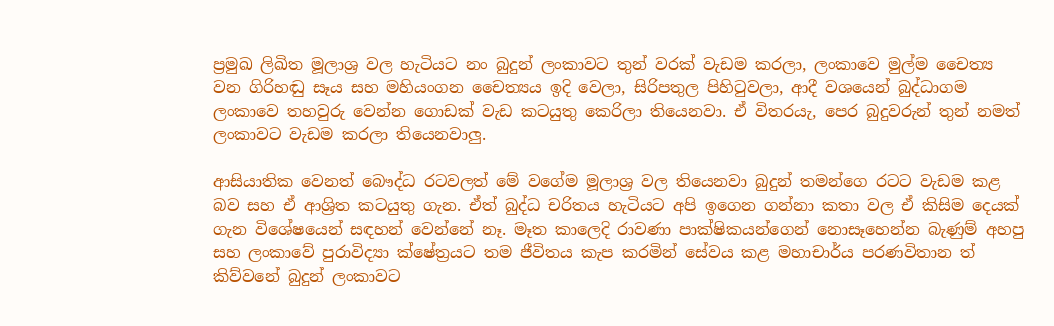ප්‍රමුඛ ලිඛිත මූලාශ්‍ර වල හැටියට නං බුදුන් ලංකාවට තුන් වරක් වැඩම කරලා, ලංකාවෙ මුල්ම චෛත්‍ය වන ගිරිහඬු සෑය සහ මහියංගන චෛත්‍යය ඉදි වෙලා, සිරිපතුල පිහිටුවලා, ආදී වශයෙන් බුද්ධාගම ලංකාවෙ තහවුරු වෙන්න ගොඩක් වැඩ කටයුතු කෙරිලා තියෙනවා. ඒ විතරයැ, පෙර බුදුවරුන් තුන් නමත් ලංකාවට වැඩම කරලා තියෙනවාලු.

ආසියාතික වෙනත් බෞද්ධ රටවලත් මේ වගේම මූලාශ්‍ර වල තියෙනවා බුදුන් තමන්ගෙ රටට වැඩම කළ බව සහ ඒ ආශ්‍රිත කටයුතු ගැන. ඒත් බුද්ධ චරිතය හැටියට අපි ඉගෙන ගන්නා කතා වල ඒ කිසිම දෙයක් ගැන විශේෂයෙන් සඳහන් වෙන්නේ නෑ. මෑත කාලෙදි රාවණා පාක්ෂිකයන්ගෙන් නොසෑහෙන්න බැණුම් අහපු සහ ලංකාවේ පුරාවිද්‍යා ක්ෂේත්‍රයට තම ජීවිතය කැප කරමින් සේවය කළ මහාචාර්ය පරණවිතාන ත් කිව්වනේ බුදුන් ලංකාවට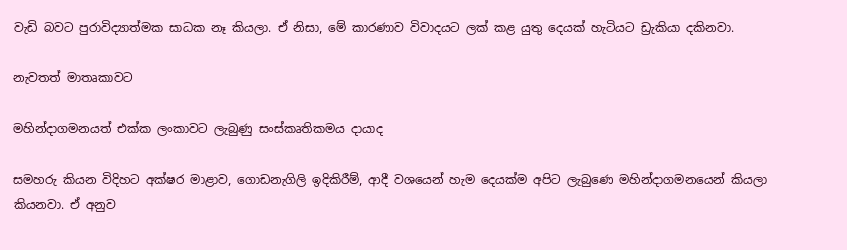වැඩි බවට පුරාවිද්‍යාත්මක සාධක නෑ කියලා. ඒ නිසා, මේ කාරණාව විවාදයට ලක් කළ යුතු දෙයක් හැටියට ඩ්‍රැකියා දකිනවා.

නැවතත් මාතෘකාවට

මහින්දාගමනයත් එක්ක ලංකාවට ලැබුණු සංස්කෘතිකමය දායාද

සමහරු කියන විදිහට අක්ෂර මාළාව, ගොඩනැගිලි ඉදිකිරීම්, ආදී වශයෙන් හැම දෙයක්ම අපිට ලැබුණෙ මහින්දාගමනයෙන් කියලා කියනවා. ඒ අනුව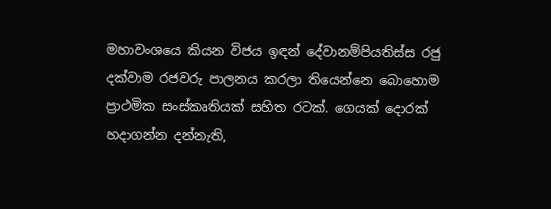මහාවංශයෙ කියන විජය ඉඳන් දේවානම්පියතිස්ස රජු දක්වාම රජවරු පාලනය කරලා තියෙන්නෙ බොහොම ප්‍රාථමික සංස්කෘතියක් සහිත රටක්. ගෙයක් දොරක් හදාගන්න දන්නැති,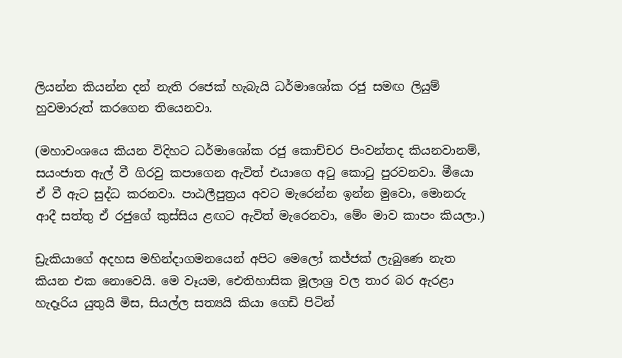ලියන්න කියන්න දන් නැති රජෙක් හැබැයි ධර්මාශෝක රජු සමඟ ලියුම් හුවමාරුත් කරගෙන තියෙනවා.

(මහාවංශයෙ කියන විදිහට ධර්මාශෝක රජු කොච්චර පිංවන්තද කියනවානම්, සයංජාත ඇල් වී ගිරවු කපාගෙන ඇවිත් එයාගෙ අටු කොටු පුරවනවා. මීයො ඒ වී ඇට සුද්ධ කරනවා. පාඨලීපුත්‍රය අවට මැරෙන්න ඉන්න මුවො, මොනරු ආදී සත්තු ඒ රජුගේ කුස්සිය ළඟට ඇවිත් මැරෙනවා, මේං මාව කාපං කියලා.)

ඩ්‍රැකියාගේ අදහස මහින්දාගමනයෙන් අපිට මෙලෝ කජ්ජක් ලැබුණෙ නැත කියන එක නොවෙයි. මෙ වෑයම, ඓතිහාසික මූලාශ්‍ර වල තාර බර ඇරළා හැදෑරිය යුතුයි මිස, සියල්ල සත්‍යයි කියා ගෙඩි පිටින්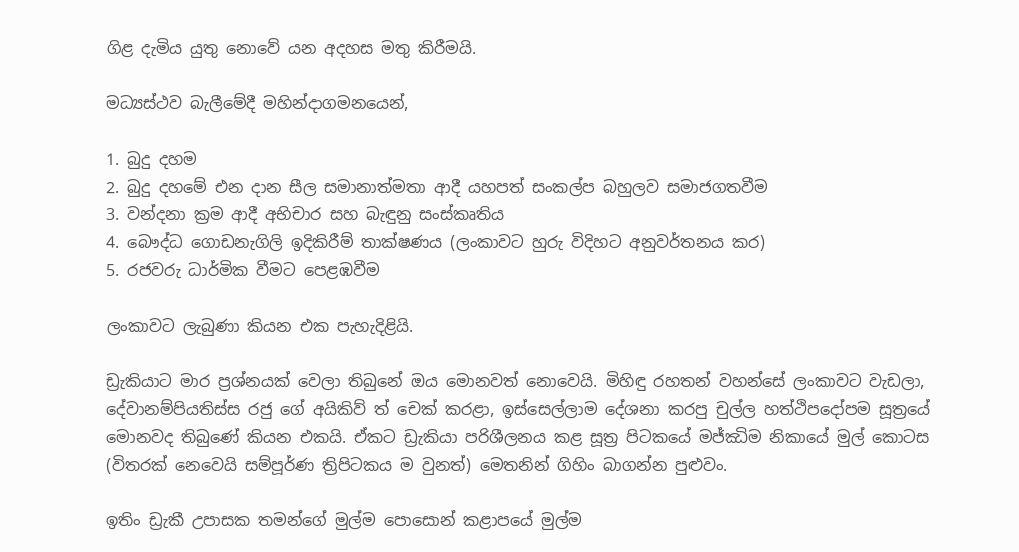ගිළ දැමිය යුතු නොවේ යන අදහස මතු කිරීමයි.

මධ්‍යස්ථව බැලීමේදී මහින්දාගමනයෙන්,

1. බුදු දහම
2. බුදු දහමේ එන දාන සීල සමානාත්මතා ආදී යහපත් සංකල්ප බහුලව සමාජගතවීම
3. වන්දනා ක්‍රම ආදී අභිචාර සහ බැඳුනු සංස්කෘතිය
4. බෞද්ධ ගොඩනැගිලි ඉදිකිරීම් තාක්ෂණය (ලංකාවට හුරු විදිහට අනුවර්තනය කර)
5. රජවරු ධාර්මික වීමට පෙළඹවීම

ලංකාවට ලැබුණා කියන එක පැහැදිළියි.

ඩ්‍රැකියාට මාර ප්‍රශ්නයක් වෙලා තිබුනේ ඔය මොනවත් නොවෙයි. මිහිඳු රහතන් වහන්සේ ලංකාවට වැඩලා, දේවානම්පියතිස්ස රජු ගේ අයිකිව් ත් චෙක් කරළා, ඉස්සෙල්ලාම දේශනා කරපු චුල්ල හත්ථිපදෝපම සූත්‍රයේ මොනවද තිබුණේ කියන එකයි. ඒකට ඩ්‍රැකියා පරිශීලනය කළ සූත්‍ර පිටකයේ මජ්ඣිම නිකායේ මුල් කොටස (විතරක් නෙවෙයි සම්පූර්ණ ත්‍රිපිටකය ම වුනත්) මෙතනින් ගිහිං බාගන්න පුළුවං.

ඉතිං ඩ්‍රැකී උපාසක තමන්ගේ මුල්ම පොසොන් කළාපයේ මුල්ම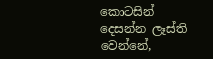කොටසින් දෙසන්න ලෑස්ති වෙන්නේ,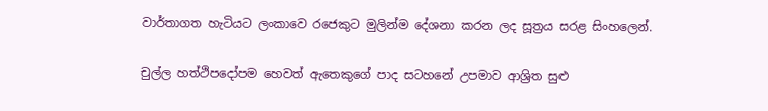වාර්තාගත හැටියට ලංකාවෙ රජෙකුට මුලින්ම දේශනා කරන ලද සූත්‍රය සරළ සිංහලෙන්.

චුල්ල හත්ථිපදෝපම හෙවත් ඇතෙකුගේ පාද සටහනේ උපමාව ආශ්‍රිත සුළු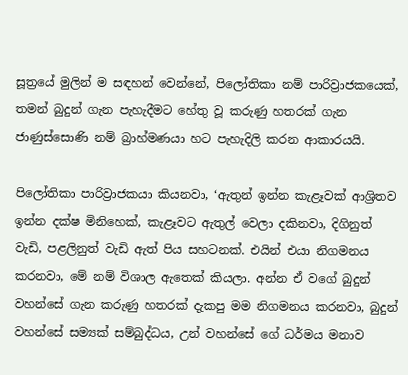සූත්‍රයේ මුලින් ම සඳහන් වෙන්නේ, පිලෝතිකා නම් පාරිව්‍රාජකයෙක්, තමන් බුදුන් ගැන පැහැදීමට හේතු වූ කරුණු හතරක් ගැන ජාණුස්සොණි නම් බ්‍රාහ්මණයා හට පැහැදිලි කරන ආකාරයයි.

පිලෝතිකා පාරිව්‍රාජකයා කියනවා, ‘ඇතුන් ඉන්න කැළෑවක් ආශ්‍රිතව ඉන්න දක්ෂ මිනිහෙක්, කැළෑවට ඇතුල් වෙලා දකිනවා, දිගිනුත් වැඩි, පළලිනුත් වැඩි ඇත් පිය සහටනක්. එයින් එයා නිගමනය කරනවා, මේ නම් විශාල ඇතෙක් කියලා. අන්න ඒ වගේ බුදුන් වහන්සේ ගැන කරුණු හතරක් දැකපු මම නිගමනය කරනවා, බුදුන් වහන්සේ සම්‍යක් සම්බුද්ධය, උන් වහන්සේ ගේ ධර්මය මනාව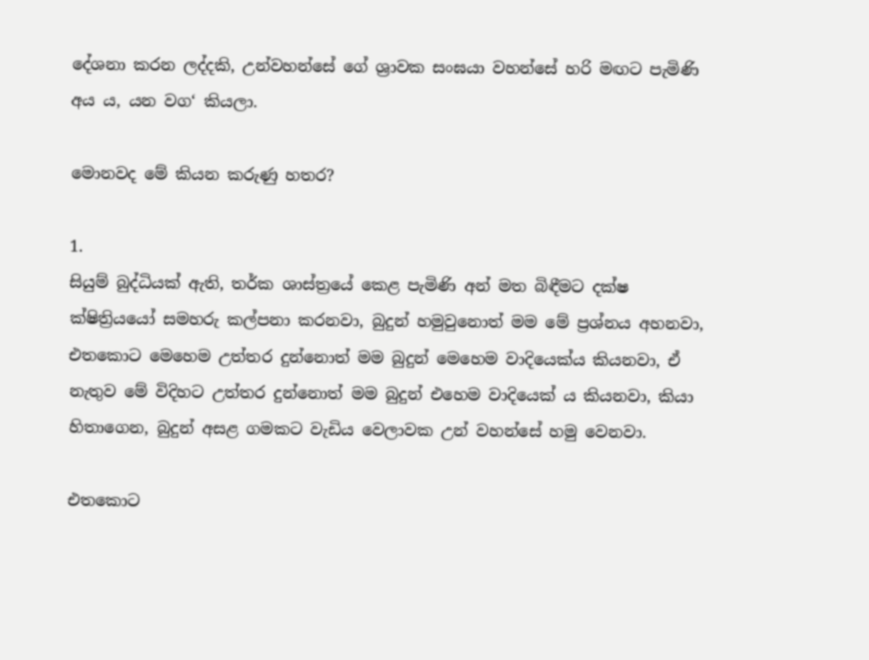දේශනා කරන ලද්දකි, උන්වහන්සේ ගේ ශ්‍රාවක සංඝයා වහන්සේ හරි මඟට පැමිණි අය ය, යන වග‘ කියලා.

මොනවද මේ කියන කරුණු හතර?

1.
සියුම් බුද්ධියක් ඇති, තර්ක ශාස්ත්‍රයේ කෙළ පැමිණි අන් මත බිඳීමට දක්ෂ ක්ෂිත්‍රියයෝ සමහරු කල්පනා කරනවා, බුදුන් හමුවුනොත් මම මේ ප්‍රශ්නය අහනවා, එතකොට මෙහෙම උත්තර දුන්නොත් මම බුදුන් මෙහෙම වාදියෙක්ය කියනවා, ඒ නැතුව මේ විදිහට උත්තර දුන්නොත් මම බුදුන් එහෙම වාදියෙක් ය කියනවා, කියා හිතාගෙන, බුදුන් අසළ ගමකට වැඩිය වෙලාවක උන් වහන්සේ හමු වෙනවා.

එතකොට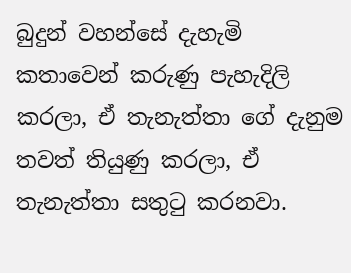බුදුන් වහන්සේ දැහැමි කතාවෙන් කරුණු පැහැදිලි කරලා, ඒ තැනැත්තා ගේ දැනුම තවත් තියුණු කරලා, ඒ තැනැත්තා සතුටු කරනවා.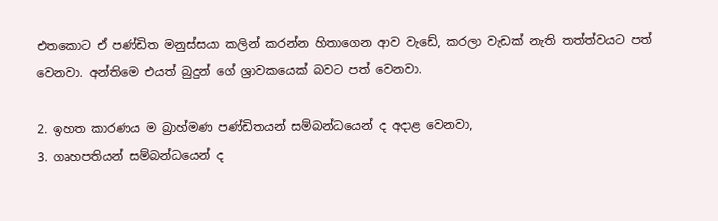එතකොට ඒ පණ්ඩිත මනුස්සයා කලින් කරන්න හිතාගෙන ආව වැඩේ, කරලා වැඩක් නැති තත්ත්වයට පත් වෙනවා. අන්තිමෙ එයත් බුදුන් ගේ ශ්‍රාවකයෙක් බවට පත් වෙනවා.

2. ඉහත කාරණය ම බ්‍රාහ්මණ පණ්ඩිතයන් සම්බන්ධයෙන් ද අදාළ වෙනවා,
3. ගෘහපතියන් සම්බන්ධයෙන් ද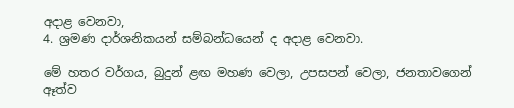අදාළ වෙනවා,
4. ශ්‍රමණ දාර්ශනිකයන් සම්බන්ධයෙන් ද අදාළ වෙනවා.

මේ හතර වර්ගය, බුදුන් ළඟ මහණ වෙලා, උපසපන් වෙලා, ජනතාවගෙන් ඈත්ව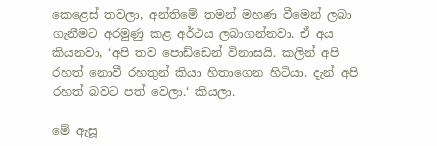කෙළෙස් තවලා, අන්තිමේ තමන් මහණ වීමෙන් ලබා ගැනීමට අරමුණු කළ අර්ථය ලබාගන්නවා. ඒ අය කියනවා, ‘අපි තව පොඩ්ඩෙන් විනාසයි. කලින් අපි රහත් නොවී රහතුන් කියා හිතාගෙන හිටියා. දැන් අපි රහත් බවට පත් වෙලා.‘ කියලා.

මේ ඇසූ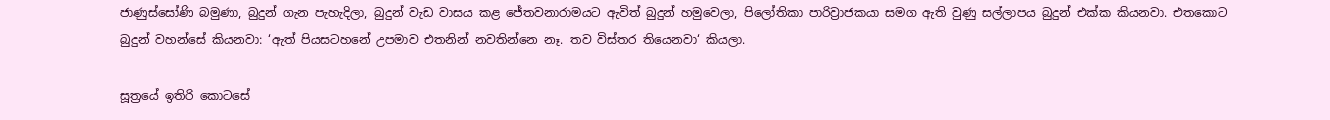ජාණුස්සෝණි බමුණා, බුදුන් ගැන පැහැදිලා, බුදුන් වැඩ වාසය කළ ජේතවනාරාමයට ඇවිත් බුදුන් හමුවෙලා, පිලෝතිකා පාරිව්‍රාජකයා සමග ඇති වුණු සල්ලාපය බුදුන් එක්ක කියනවා. එතකොට බුදුන් වහන්සේ කියනවා: ‘ඇත් පියසටහනේ උපමාව එතනින් නවතින්නෙ නෑ. තව විස්තර තියෙනවා‘ කියලා.

සූත්‍රයේ ඉතිරි කොටසේ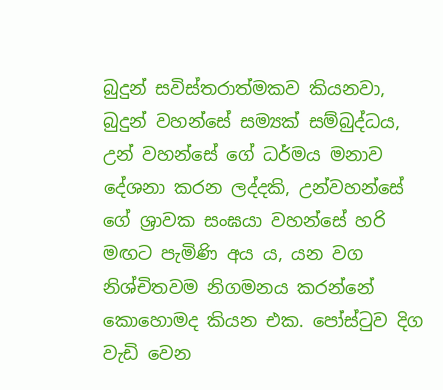බුදුන් සවිස්තරාත්මකව කියනවා, බුදුන් වහන්සේ සම්‍යක් සම්බුද්ධය, උන් වහන්සේ ගේ ධර්මය මනාව දේශනා කරන ලද්දකි, උන්වහන්සේ ගේ ශ්‍රාවක සංඝයා වහන්සේ හරි මඟට පැමිණි අය ය, යන වග නිශ්චිතවම නිගමනය කරන්නේ කොහොමද කියන එක. පෝස්ටුව දිග වැඩි වෙන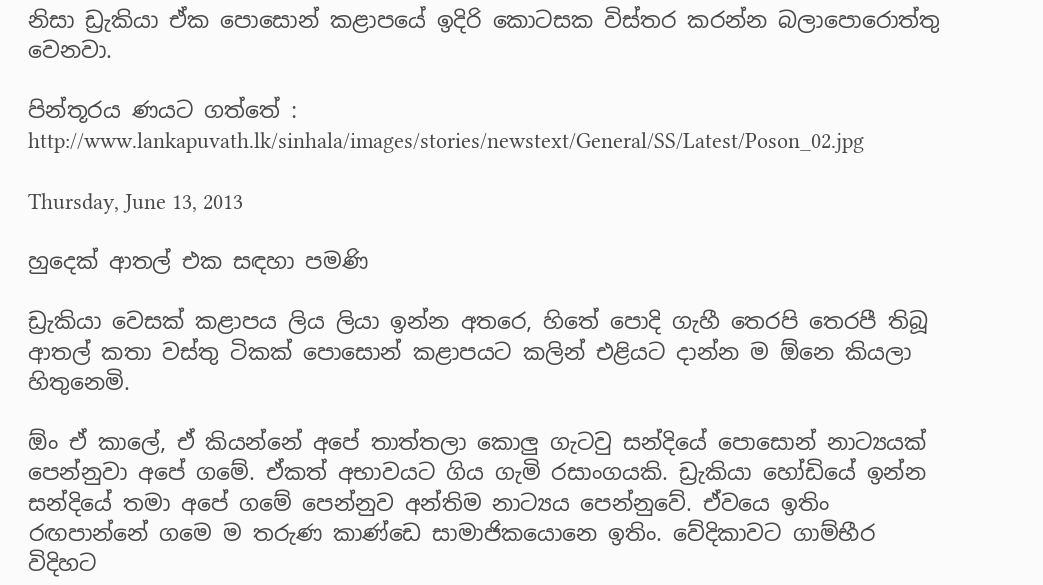නිසා ඩ්‍රැකියා ඒක පොසොන් කළාපයේ ඉදිරි කොටසක විස්තර කරන්න බලාපොරොත්තු වෙනවා.

පින්තූරය ණයට ගත්තේ : http://www.lankapuvath.lk/sinhala/images/stories/newstext/General/SS/Latest/Poson_02.jpg

Thursday, June 13, 2013

හුදෙක් ආතල් එක සඳහා පමණි

ඩ්‍රැකියා වෙසක් කළාපය ලිය ලියා ඉන්න අතරෙ, හිතේ පොදි ගැහී තෙරපි තෙරපී තිබූ ආතල් කතා වස්තු ටිකක් පොසොන් කළාපයට කලින් එළියට දාන්න ම ඕනෙ කියලා හිතුනෙමි.

ඕං ඒ කාලේ, ඒ කියන්නේ අපේ තාත්තලා කොලු ගැටවු සන්දියේ පොසොන් නාට්‍යයක් පෙන්නුවා අපේ ගමේ. ඒකත් අභාවයට ගිය ගැමි රසාංගයකි. ඩ්‍රැකියා හෝඩියේ ඉන්න සන්දියේ තමා අපේ ගමේ පෙන්නුව අන්තිම නාට්‍යය පෙන්නුවේ. ඒවයෙ ඉතිං රඟපාන්නේ ගමෙ ම තරුණ කාණ්ඩෙ සාමාජිකයොනෙ ඉතිං. වේදිකාවට ගාම්භීර විදිහට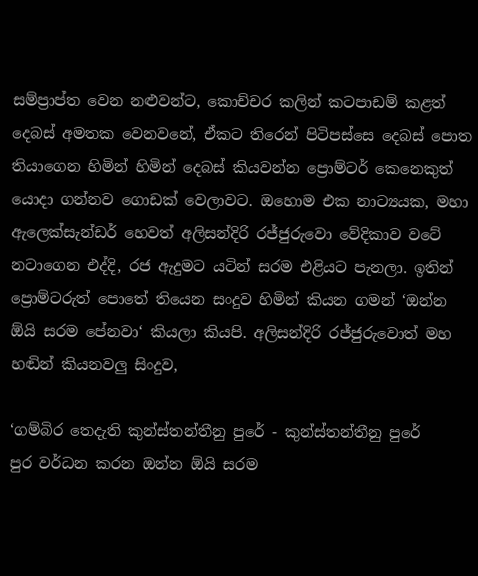සම්ප්‍රාප්ත වෙන නළුවන්ට, කොච්චර කලින් කටපාඩම් කළත් දෙබස් අමතක වෙනවනේ, ඒකට තිරෙන් පිටිපස්සෙ දෙබස් පොත තියාගෙන හිමින් හිමින් දෙබස් කියවන්න ප්‍රොම්ටර් කෙනෙකුත් යොදා ගන්නව ගොඩක් වෙලාවට. ඔහොම එක නාට්‍යයක, මහා ඇලෙක්සැන්ඩර් හෙවත් අලිසන්දිරි රජ්ජුරුවො වේදිකාව වටේ නටාගෙන එද්දි, රජ ඇදුමට යටින් සරම එළියට පැනලා. ඉතින් ප්‍රොම්ටරුත් පොතේ තියෙන සංදුව හිමින් කියන ගමන් ‘ඔන්න ඕයි සරම පේනවා‘ කියලා කියපි. අලිසන්දිරි රජ්ජුරුවොත් මහ හඬින් කියනවලු සිංදුව,

‘ගම්බිර තෙදැති කුන්ස්තන්තීනු පුරේ - කුන්ස්තන්තීනු පුරේ
පුර වර්ධන කරන ඔන්න ඕයි සරම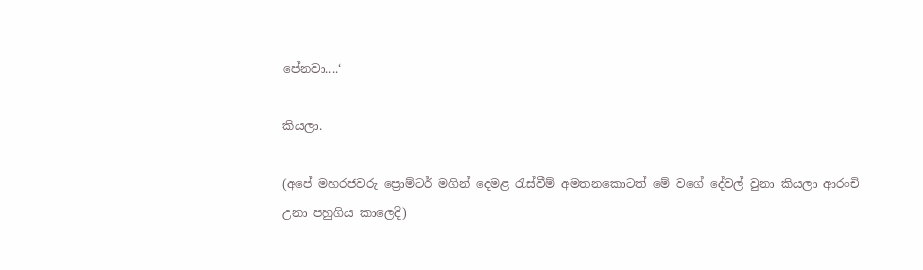පේනවා....‘

කියලා.

(අපේ මහරජවරු ප්‍රොම්ටර් මගින් දෙමළ රැස්වීම් අමතනකොටත් මේ වගේ දේවල් වුනා කියලා ආරංචි උනා පහුගිය කාලෙදි)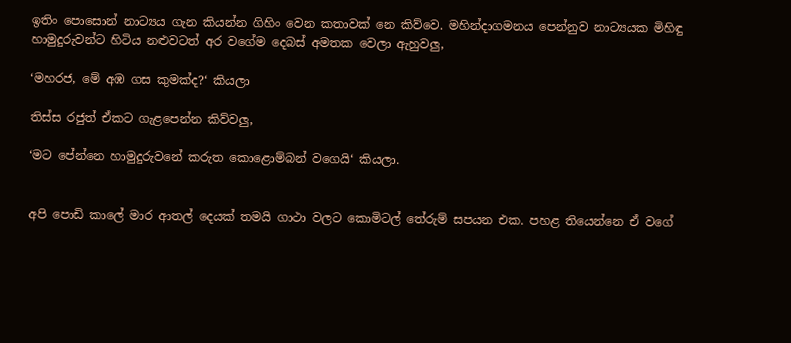ඉතිං පොසොන් නාට්‍යය ගැන කියන්න ගිහිං වෙන කතාවක් නෙ කිව්වෙ. මහින්දාගමනය පෙන්නුව නාට්‍යයක මිහිඳු හාමුදුරුවන්ට හිටිය නළුවටත් අර වගේම දෙබස් අමතක වෙලා ඇහුවලු,

‘මහරජ, මේ අඹ ගස කුමක්ද?‘ කියලා

තිස්ස රජුත් ඒකට ගැළපෙන්න කිව්වලු,

‘මට පේන්නෙ හාමුදුරුවනේ කරුත කොළොම්බන් වගෙයි‘ කියලා.


අපි පොඩි කාලේ මාර ආතල් දෙයක් තමයි ගාථා වලට කොමිටල් තේරුම් සපයන එක. පහළ තියෙන්නෙ ඒ වගේ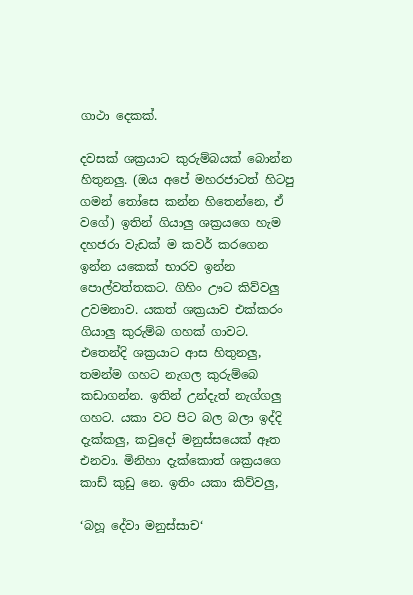ගාථා දෙකක්.

දවසක් ශක්‍රයාට කුරුම්බයක් බොන්න හිතුනලු. (ඔය අපේ මහරජාටත් හිටපු ගමන් තෝසෙ කන්න හිතෙන්නෙ, ඒ වගේ) ඉතින් ගියාලු ශක්‍රයගෙ හැම දහජරා වැඩක් ම කවර් කරගෙන ඉන්න යකෙක් භාරව ඉන්න පොල්වත්තකට. ගිහිං ඌට කිව්වලු උවමනාව. යකත් ශක්‍රයාව එක්කරං ගියාලු කුරුම්බ ගහක් ගාවට. එතෙන්දි ශක්‍රයාට ආස හිතුනලු, තමන්ම ගහට නැගල කුරුම්බෙ කඩාගන්න. ඉතින් උන්දැත් නැග්ගලු ගහට. යකා වට පිට බල බලා ඉද්දි දැක්කලු, කවුදෝ මනුස්සයෙක් ඈත එනවා. මිනිහා දැක්කොත් ශක්‍රයගෙ කාඩ් කුඩු නෙ. ඉතිං යකා කිව්වලු,

‘බහූ දේවා මනුස්සාච‘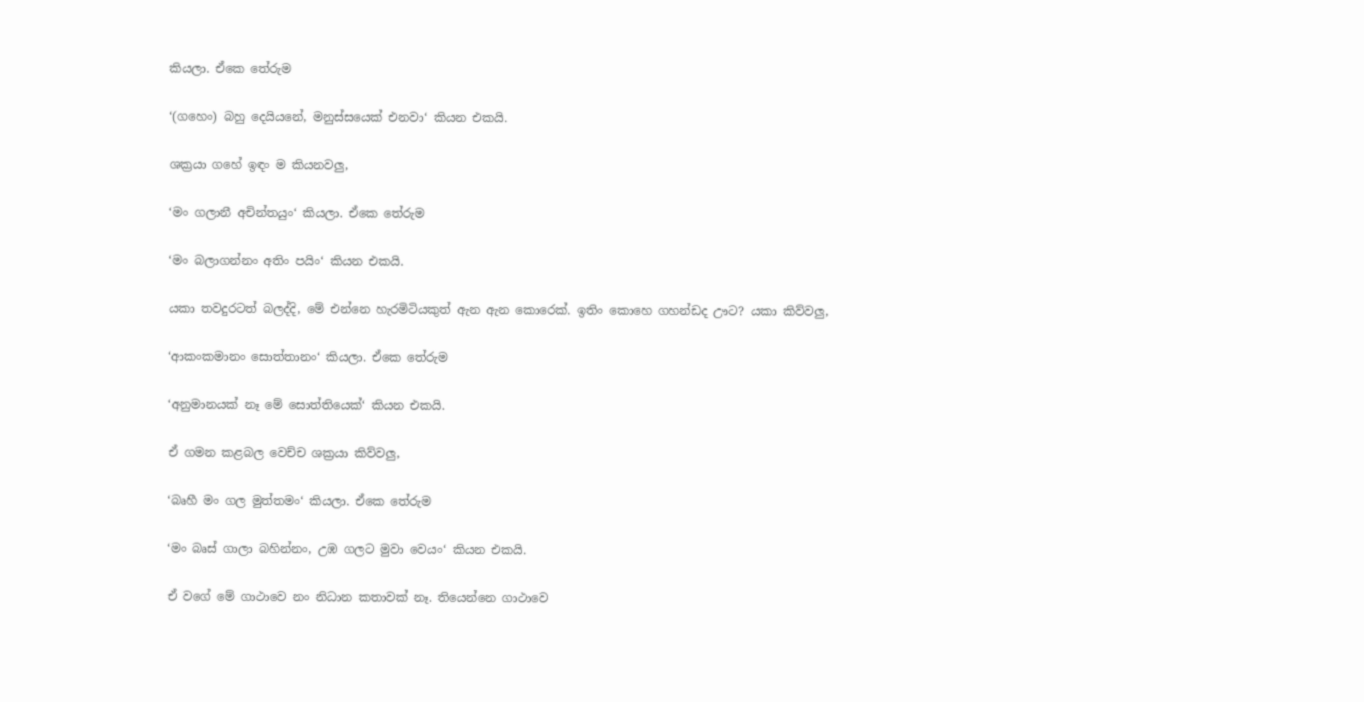කියලා. ඒකෙ තේරුම

‘(ගහෙං) බහු දෙයියනේ, මනුස්සයෙක් එනවා‘ කියන එකයි.

ශක්‍රයා ගහේ ඉඳං ම කියනවලු,

‘මං ගලානී අචින්තයුං‘ කියලා. ඒකෙ තේරුම

‘මං බලාගන්නං අතිං පයිං‘ කියන එකයි.

යකා තවදුරටත් බලද්දි, මේ එන්නෙ හැරමිටියකුත් ඇන ඇන කොරෙක්. ඉතිං කොහෙ ගහන්ඩද ඌට? යකා කිව්වලු,

‘ආකංකමානං සොත්තානං‘ කියලා. ඒකෙ තේරුම

‘අනුමානයක් නෑ මේ සොත්තියෙක්‘ කියන එකයි.

ඒ ගමන කළබල වෙච්ච ශක්‍රයා කිව්වලු,

‘බෘහී මං ගල මුත්තමං‘ කියලා. ඒකෙ තේරුම

‘මං බෘස් ගාලා බහින්නං, උඹ ගලට මුවා වෙයං‘ කියන එකයි.

ඒ වගේ මේ ගාථාවෙ නං නිධාන කතාවක් නෑ. තියෙන්නෙ ගාථාවෙ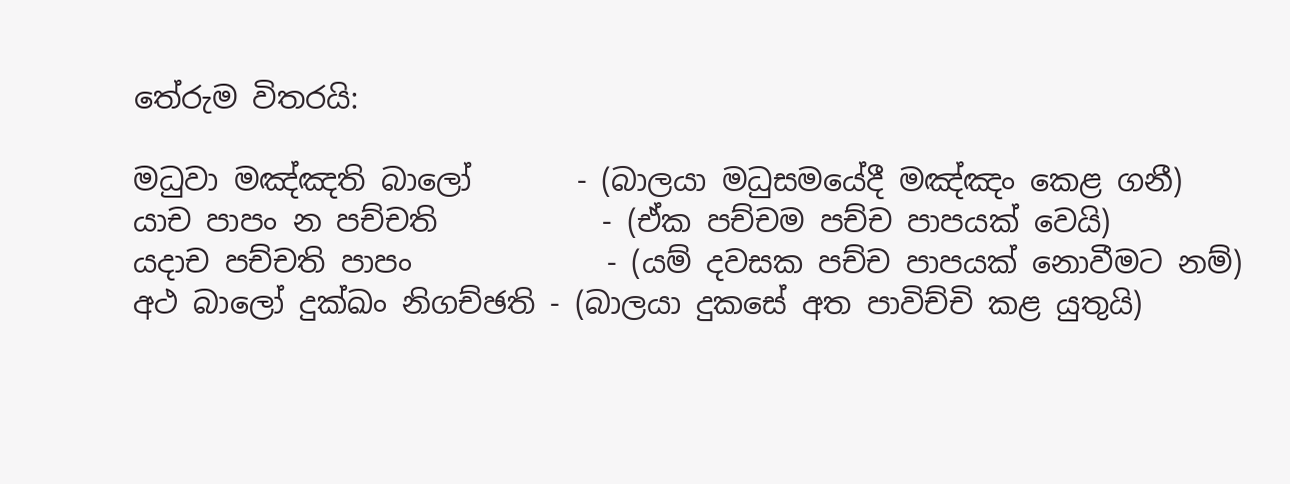තේරුම විතරයි:

මධුවා මඤ්ඤති බාලෝ       - (බාලයා මධුසමයේදී මඤ්ඤං කෙළ ගනී)
යාච පාපං න පච්චති           - (ඒක පච්චම පච්ච පාපයක් වෙයි)
යදාච පච්චති පාපං             - (යම් දවසක පච්ච පාපයක් නොවීමට නම්)
අථ බාලෝ දුක්ඛං නිගච්ඡති - (බාලයා දුකසේ අත පාවිච්චි කළ යුතුයි)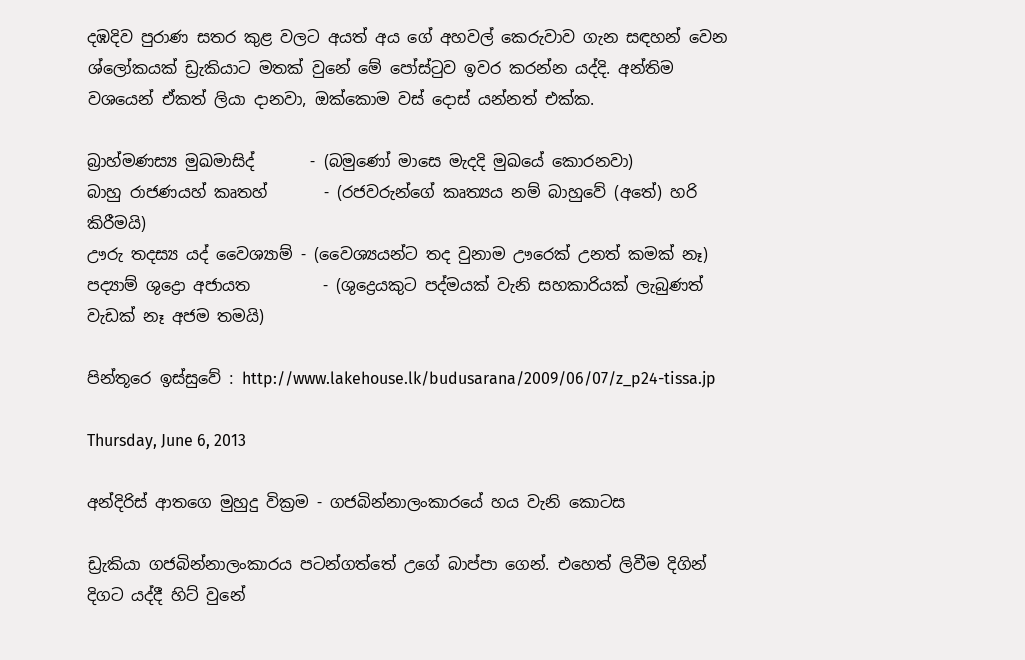දඹදිව පුරාණ සතර කුළ වලට අයත් අය ගේ අහවල් කෙරුවාව ගැන සඳහන් වෙන ශ්ලෝකයක් ඩ්‍රැකියාට මතක් වුනේ මේ පෝස්ටුව ඉවර කරන්න යද්දි. අන්තිම වශයෙන් ඒකත් ලියා දානවා, ඔක්කොම වස් දොස් යන්නත් එක්ක.

බ්‍රාහ්මණස්‍ය මුඛමාසිද්       - (බමුණෝ මාසෙ මැදදි මුඛයේ කොරනවා)
බාහු රාජණයහ් කෘතහ්       - (රජවරුන්ගේ කෘත්‍යය නම් බාහුවේ (අතේ) හරි කිරීමයි)
ඌරු තදස්‍ය යද් වෛශ්‍යාම් - (වෛශ්‍යයන්ට තද වුනාම ඌරෙක් උනත් කමක් නෑ)
පද්‍යාම් ශුද්‍රො අජායත         - (ශුද්‍රෙයකුට පද්මයක් වැනි සහකාරියක් ලැබුණත් වැඩක් නෑ අජම තමයි)

පින්තූරෙ ඉස්සුවේ : http://www.lakehouse.lk/budusarana/2009/06/07/z_p24-tissa.jp

Thursday, June 6, 2013

අන්දිරිස් ආතගෙ මුහුදු වික්‍රම - ගජබින්නාලංකාරයේ හය වැනි කොටස

ඩ්‍රැකියා ගජබින්නාලංකාරය පටන්ගත්තේ උගේ බාප්පා ගෙන්. එහෙත් ලිවීම දිගින් දිගට යද්දී හිට් වුනේ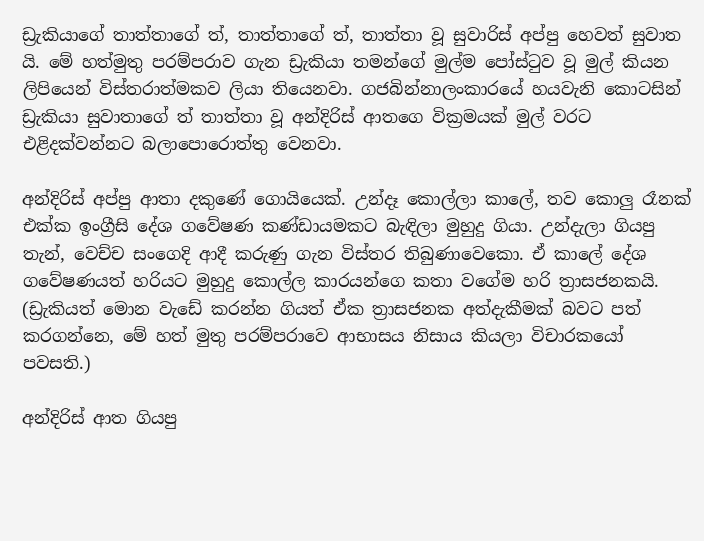ඩ්‍රැකියාගේ තාත්තාගේ ත්, තාත්තාගේ ත්, තාත්තා වූ සුවාරිස් අප්පු හෙවත් සුවාත යි. මේ හත්මුතු පරම්පරාව ගැන ඩ්‍රැකියා තමන්ගේ මුල්ම පෝස්ටුව වූ මුල් කියන ලිපියෙන් විස්තරාත්මකව ලියා තියෙනවා. ගජබින්නාලංකාරයේ හයවැනි කොටසින් ඩ්‍රැකියා සුවාතාගේ ත් තාත්තා වූ අන්දිරිස් ආතගෙ වික්‍රමයක් මුල් වරට එළිදක්වන්නට බලාපොරොත්තු වෙනවා.

අන්දිරිස් අප්පු ආතා දකුණේ ගොයියෙක්. උන්දෑ කොල්ලා කාලේ, තව කොලු රෑනක් එක්ක ඉංග්‍රීසි දේශ ගවේෂණ කණ්ඩායමකට බැඳිලා මුහුදු ගියා. උන්දැලා ගියපු තැන්, වෙච්ච සංගෙදි ආදී කරුණු ගැන විස්තර තිබුණාවෙකො. ඒ කාලේ දේශ ගවේෂණයත් හරියට මුහුදු කොල්ල කාරයන්ගෙ කතා වගේම හරි ත්‍රාසජනකයි. (ඩ්‍රැකියත් මොන වැඩේ කරන්න ගියත් ඒක ත්‍රාසජනක අත්දැකීමක් බවට පත් කරගන්නෙ, මේ හත් මුතු පරම්පරාවෙ ආභාසය නිසාය කියලා විචාරකයෝ පවසති.)

අන්දිරිස් ආත ගියපු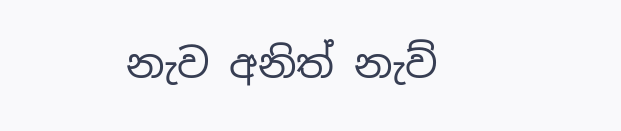නැව අනිත් නැව්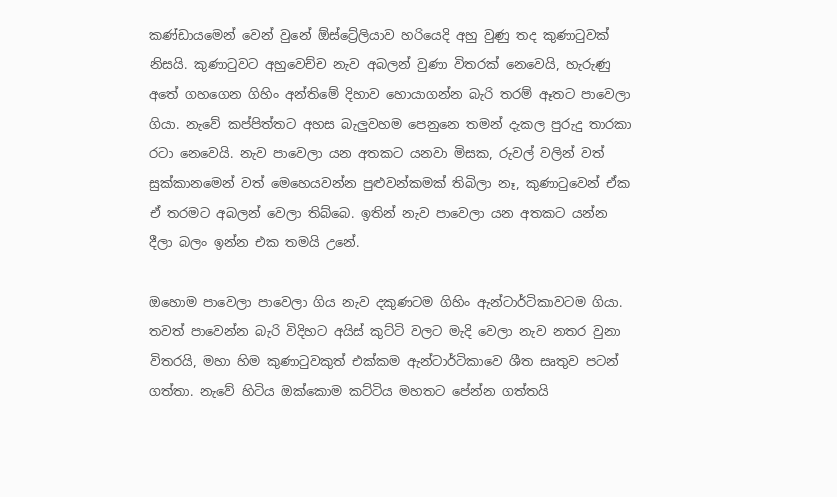කණ්ඩායමෙන් වෙන් වුනේ ඕස්ට්‍රේලියාව හරියෙදි අහු වුණු තද කුණාටුවක් නිසයි. කුණාටුවට අහුවෙච්ච නැව අබලන් වුණා විතරක් නෙවෙයි, හැරුණු අතේ ගහගෙන ගිහිං අන්තිමේ දිහාව හොයාගන්න බැරි තරම් ඈතට පාවෙලා ගියා. නැවේ කප්පිත්තට අහස බැලුවහම පෙනුනෙ තමන් දැකල පුරුදු තාරකා රටා නෙවෙයි. නැව පාවෙලා යන අතකට යනවා මිසක, රුවල් වලින් වත් සුක්කානමෙන් වත් මෙහෙයවන්න පුළුවන්කමක් තිබිලා නෑ, කුණාටුවෙන් ඒක ඒ තරමට අබලන් වෙලා තිබ්බෙ. ඉතින් නැව පාවෙලා යන අතකට යන්න දීලා බලං ඉන්න එක තමයි උනේ.

ඔහොම පාවෙලා පාවෙලා ගිය නැව දකුණටම ගිහිං ඇන්ටාර්ටිකාවටම ගියා. තවත් පාවෙන්න බැරි විදිහට අයිස් කුට්ටි වලට මැදි වෙලා නැව නතර වුනා විතරයි, මහා හිම කුණාටුවකුත් එක්කම ඇන්ටාර්ටිකාවෙ ශීත සෘතුව පටන් ගත්තා. නැවේ හිටිය ඔක්කොම කට්ටිය මහතට පේන්න ගත්තයි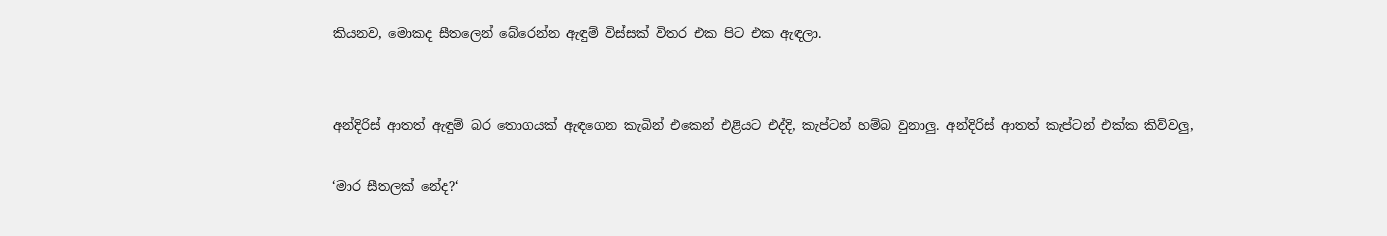කියනව, මොකද සීතලෙන් බේරෙන්න ඇඳුම් විස්සක් විතර එක පිට එක ඇඳලා.


අන්දිරිස් ආතත් ඇඳුම් බර තොගයක් ඇඳගෙන කැබින් එකෙන් එළියට එද්දි, කැප්ටන් හම්බ වුනාලු. අන්දිරිස් ආතත් කැප්ටන් එක්ක කිව්වලු,

‘මාර සීතලක් නේද?‘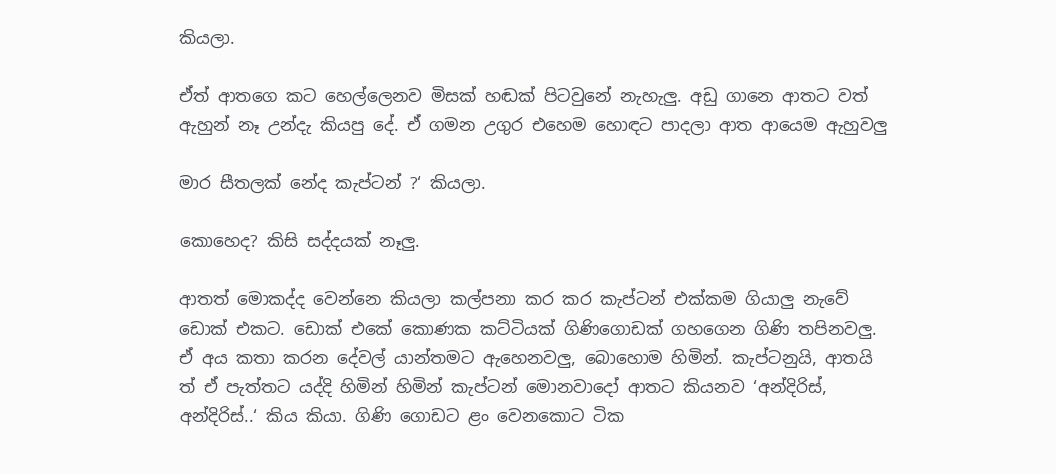කියලා.

ඒත් ආතගෙ කට හෙල්ලෙනව මිසක් හඬක් පිටවුනේ නැහැලු. අඩු ගානෙ ආතට වත් ඇහුන් නෑ උන්දැ කියපු දේ. ඒ ගමන උගුර එහෙම හොඳට පාදලා ආත ආයෙම ඇහුවලු

මාර සීතලක් නේද කැප්ටන් ?‘ කියලා.

කොහෙද? කිසි සද්දයක් නෑලු.

ආතත් මොකද්ද වෙන්නෙ කියලා කල්පනා කර කර කැප්ටන් එක්කම ගියාලු නැවේ ඩොක් එකට. ඩොක් එකේ කොණක කට්ටියක් ගිණිගොඩක් ගහගෙන ගිණි තපිනවලු. ඒ අය කතා කරන දේවල් යාන්තමට ඇහෙනවලු, බොහොම හිමින්. කැප්ටනුයි, ආතයි ත් ඒ පැත්තට යද්දි හිමින් හිමින් කැප්ටන් මොනවාදෝ ආතට කියනව ‘අන්දිරිස්, අන්දිරිස්..‘ කිය කියා. ගිණි ගොඩට ළං වෙනකොට ටික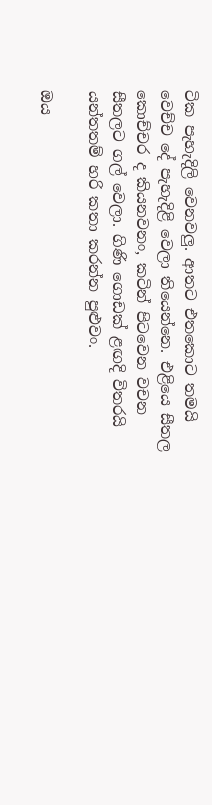ටික පැහැදිලි වෙනවලු. ආතට එතකොට තමයි වෙච්ච දේ පැහැදිළි වෙලා තියෙන්නෙ. එළියෙ සීතල කොච්චර ද කියනවනං, කටින් පිටවෙන වචන සීතලට ගල් වෙලා. ගිණි ගොඩක් ළඟදි විතරයි යන්තතම් හරි කතා කරන්න පුළුවං.

ඔය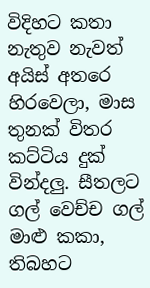විදිහට කතා නැතුව නැවත් අයිස් අතරෙ හිරවෙලා, මාස තුනක් විතර කට්ටිය දුක් වින්දලු. සීතලට ගල් වෙච්ච ගල් මාළු කකා, තිබහට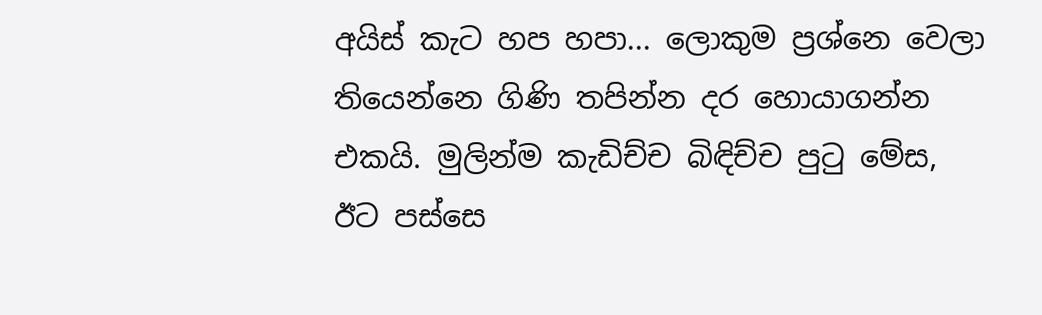අයිස් කැට හප හපා... ලොකුම ප්‍රශ්නෙ වෙලා තියෙන්නෙ ගිණි තපින්න දර හොයාගන්න එකයි. මුලින්ම කැඩිච්ච බිඳිච්ච පුටු මේස, ඊට පස්සෙ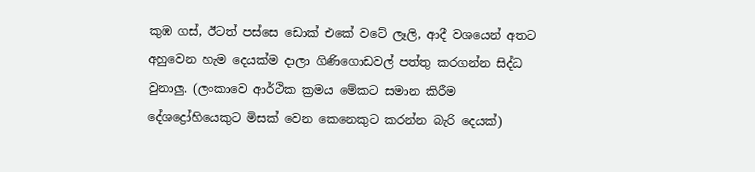කුඹ ගස්, ඊටත් පස්සෙ ඩොක් එකේ වටේ ලෑලි, ආදී වශයෙන් අතට අහුවෙන හැම දෙයක්ම දාලා ගිණිගොඩවල් පත්තු කරගන්න සිද්ධ වුනාලු. (ලංකාවෙ ආර්ථික ක්‍රමය මේකට සමාන කිරීම දේශද්‍රෝහියෙකුට මිසක් වෙන කෙනෙකුට කරන්න බැරි දෙයක්)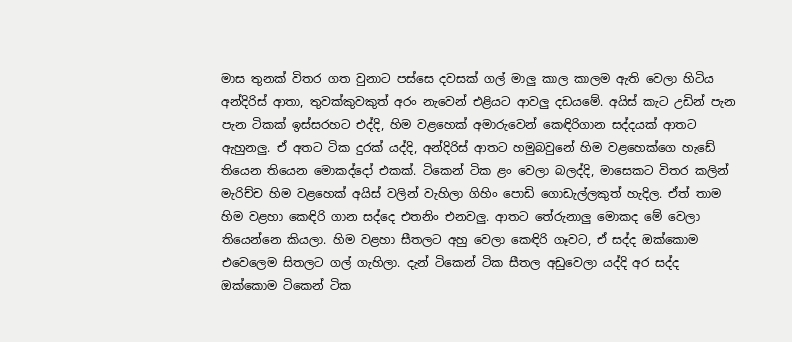මාස තුනක් විතර ගත වුනාට පස්සෙ දවසක් ගල් මාලු කාල කාලම ඇති වෙලා හිටිය අන්දිරිස් ආතා, තුවක්කුවකුත් අරං නැවෙන් එළියට ආවලු දඩයමේ. අයිස් කැට උඩින් පැන පැන ටිකක් ඉස්සරහට එද්දි, හිම වළහෙක් අමාරුවෙන් කෙඳිරිගාන සද්දයක් ආතට ඇහුනලු. ඒ අතට ටික දුරක් යද්දි, අන්දිරිස් ආතට හමුබවුනේ හිම වළහෙක්ගෙ හැඩේ තියෙන තියෙන මොකද්දෝ එකක්. ටිකෙන් ටික ළං වෙලා බලද්දි, මාසෙකට විතර කලින් මැරිච්ච හිම වළහෙක් අයිස් වලින් වැහිලා ගිහිං පොඩි ගොඩැල්ලකුත් හැදිල. ඒත් තාම හිම වළහා කෙඳිරි ගාන සද්දෙ එතනිං එනවලු. ආතට තේරුනාලු මොකද මේ වෙලා තියෙන්නෙ කියලා. හිම වළහා සීතලට අහු වෙලා කෙඳිරි ගෑවට, ඒ සද්ද ඔක්කොම එවෙලෙම සිතලට ගල් ගැහිලා. දැන් ටිකෙන් ටික සීතල අඩුවෙලා යද්දි අර සද්ද ඔක්කොම ටිකෙන් ටික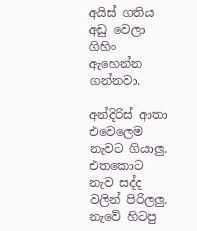අයිස් ගතිය අඩු වෙලා ගිහිං ඇහෙන්න ගන්නවා.

අන්දිරිස් ආතා එවෙලෙම නැවට ගියාලු. එතකොට නැව සද්ද වලින් පිරිලලු. නැවේ හිටපු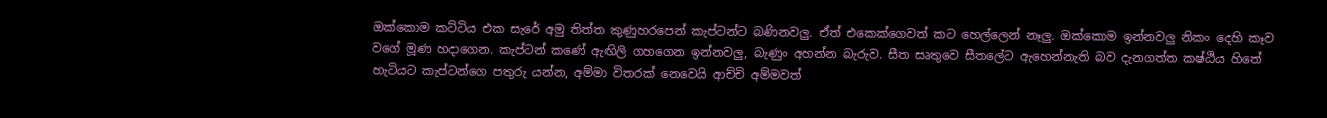ඔක්කොම කට්ටිය එක සැරේ අමු තිත්ත කුණුහරපෙන් කැප්ටන්ට බණිනවලු. ඒත් එකෙක්ගෙවත් කට හෙල්ලෙන් නෑලු. ඔක්කොම ඉන්නවලු නිකං දෙහි කෑව වගේ මූණ හදාගෙන. කැප්ටන් කණේ ඇඟිලි ගහගෙන ඉන්නවලු, බැණුං අහන්න බැරුව. සීත සෘතුවෙ සීතලේට ඇහෙන්නැති බව දැනගත්ත කෂ්ඨිය හිතේ හැටියට කැප්ටන්ගෙ පතුරු යන්න, අම්මා විතරක් නෙවෙයි ආච්චි අම්මවත්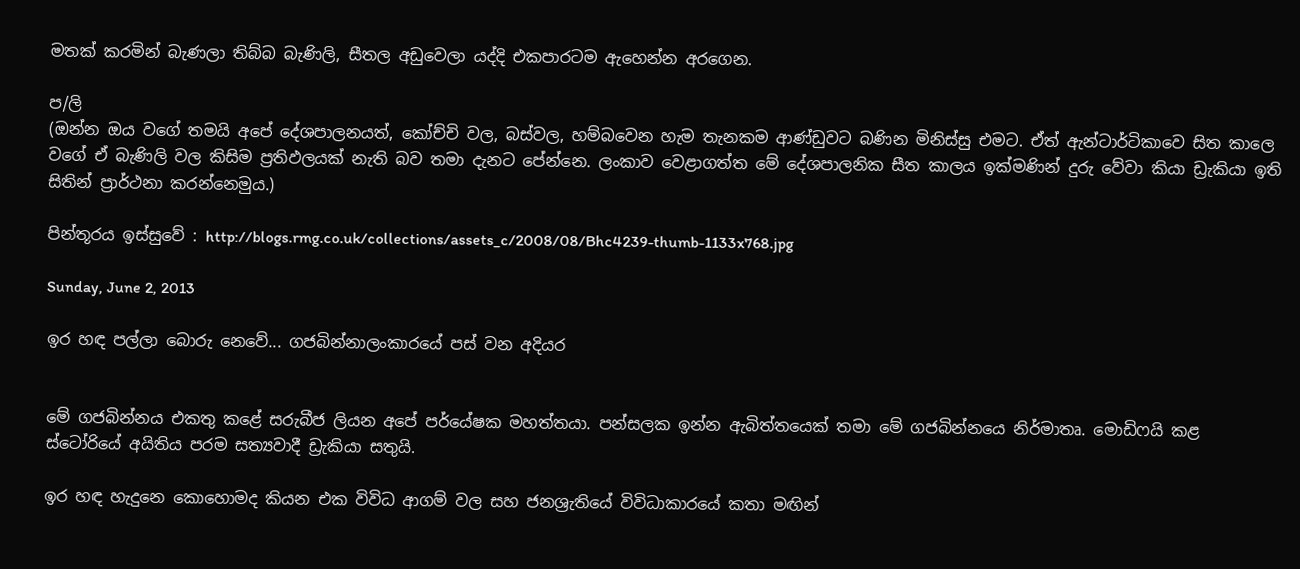මතක් කරමින් බැණලා තිබ්බ බැණිලි, සීතල අඩුවෙලා යද්දි එකපාරටම ඇහෙන්න අරගෙන.

ප/ලි
(ඔන්න ඔය වගේ තමයි අපේ දේශපාලනයත්, කෝච්චි වල, බස්වල, හම්බවෙන හැම තැනකම ආණ්ඩුවට බණින මිනිස්සු එමට. ඒත් ඇන්ටාර්ටිකාවෙ සිත කාලෙ වගේ ඒ බැණිලි වල කිසිම ප්‍රතිඵලයක් නැති බව තමා දැනට පේන්නෙ. ලංකාව වෙළාගත්ත මේ දේශපාලනික සීත කාලය ඉක්මණින් දුරු වේවා කියා ඩ්‍රැකියා ඉති සිතින් ප්‍රාර්ථනා කරන්නෙමුය.)

පින්තූරය ඉස්සුවේ : http://blogs.rmg.co.uk/collections/assets_c/2008/08/Bhc4239-thumb-1133x768.jpg

Sunday, June 2, 2013

ඉර හඳ පල්ලා බොරු නෙවේ... ගජබින්නාලංකාරයේ පස් වන අදියර


මේ ගජබින්නය එකතු කළේ සරුබීජ ලියන අපේ පර්යේෂක මහත්තයා. පන්සලක ඉන්න ඇබිත්තයෙක් තමා මේ ගජබින්නයෙ නිර්මාතෘ. මොඩිෆයි කළ ස්ටෝරියේ අයිතිය පරම සත්‍යවාදී ඩ්‍රැකියා සතුයි.

ඉර හඳ හැදුනෙ කොහොමද කියන එක විවිධ ආගම් වල සහ ජනශ්‍රැතියේ විවිධාකාරයේ කතා මඟින්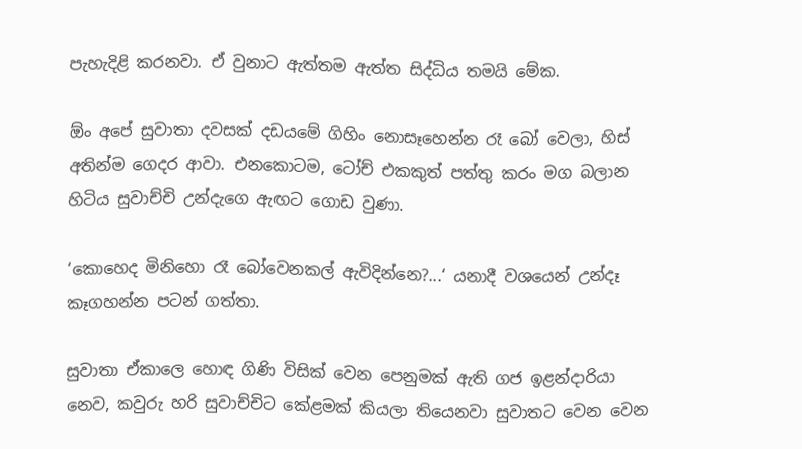පැහැදිළි කරනවා. ඒ වුනාට ඇත්තම ඇත්ත සිද්ධිය තමයි මේක.

ඕං අපේ සුවාතා දවසක් දඩයමේ ගිහිං නොසෑහෙන්න රෑ බෝ වෙලා, හිස් අතින්ම ගෙදර ආවා. එනකොටම, ටෝච් එකකුත් පත්තු කරං මග බලාන හිටිය සුවාච්චි උන්දැගෙ ඇඟට ගොඩ වුණා.

‘කොහෙද මිනිහො රෑ බෝවෙනකල් ඇවිදින්නෙ?...‘ යනාදී වශයෙන් උන්දෑ කෑගහන්න පටන් ගත්තා.

සුවාතා ඒකාලෙ හොඳ ගිණි විසික් වෙන පෙනුමක් ඇති ගජ ඉළන්දාරියා නෙව, කවුරු හරි සුවාච්චිට කේළමක් කියලා තියෙනවා සුවාතට වෙන වෙන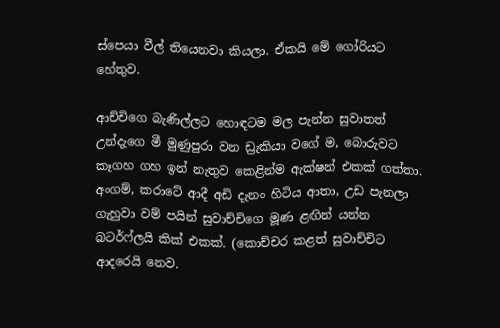ස්පෙයා වීල් තියෙනවා කියලා. ඒකයි මේ ගෝරියට හේතුව.

ආච්චිගෙ බැණිල්ලට හොඳටම මල පැන්න සුවාතත් උන්දැගෙ මී මුණුපුරා වන ඩ්‍රැකියා වගේ ම, බොරුවට කෑගහ ගහ ඉන් නැතුව කෙළින්ම ඇක්ෂන් එකක් ගත්තා. අංගම්, කරාටේ ආදී අඩි දැනං හිටිය ආතා, උඩ පැනලා ගැහුවා වම් පයින් සුවාච්චිගෙ මූණ ළඟින් යන්න බටර්ෆ්ලයි කික් එකක්. (කොච්චර කළත් සුවාච්චිට ආදරෙයි නෙව.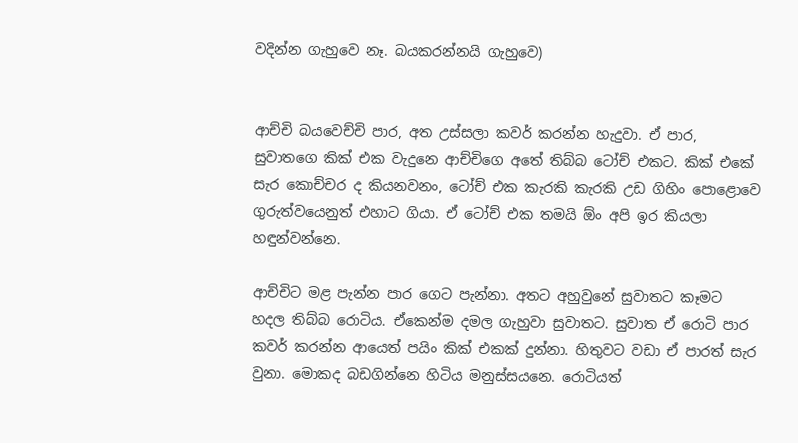වදින්න ගැහුවෙ නෑ. බයකරන්නයි ගැහුවෙ)


ආච්චි බයවෙච්චි පාර, අත උස්සලා කවර් කරන්න හැදුවා. ඒ පාර, සුවාතගෙ කික් එක වැදුනෙ ආච්චිගෙ අතේ තිබ්බ ටෝච් එකට. කික් එකේ සැර කොච්චර ද කියනවනං, ටෝච් එක කැරකි කැරකි උඩ ගිහිං පොළොවෙ ගුරුත්වයෙනුත් එහාට ගියා. ඒ ටෝච් එක තමයි ඕං අපි ඉර කියලා හඳුන්වන්නෙ.

ආච්චිට මළ පැන්න පාර ගෙට පැන්නා. අතට අහුවුනේ සුවාතට කෑමට හදල තිබ්බ රොටිය. ඒකෙන්ම දමල ගැහුවා සුවාතට. සුවාත ඒ රොටි පාර කවර් කරන්න ආයෙත් පයිං කික් එකක් දුන්නා. හිතුවට වඩා ඒ පාරත් සැර වුනා. මොකද බඩගින්නෙ හිටිය මනුස්සයනෙ. රොටියත්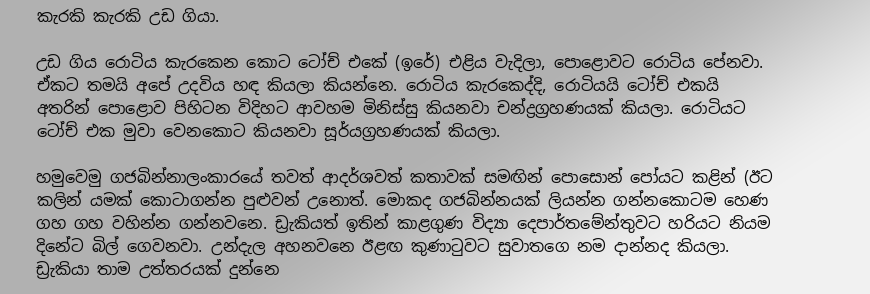කැරකි කැරකි උඩ ගියා.

උඩ ගිය රොටිය කැරකෙන කොට ටෝච් එකේ (ඉරේ) එළිය වැදිලා, පොළොවට රොටිය පේනවා. ඒකට තමයි අපේ උදවිය හඳ කියලා කියන්නෙ. රොටිය කැරකෙද්දි, රොටියයි ටෝච් එකයි අතරින් පොළොව පිහිටන විදිහට ආවහම මිනිස්සු කියනවා චන්ද්‍රග්‍රහණයක් කියලා. රොටියට ටෝච් එක මුවා වෙනකොට කියනවා සූර්යග්‍රහණයක් කියලා.

හමුවෙමු ගජබින්නාලංකාරයේ තවත් ආදර්ශවත් කතාවක් සමඟින් පොසොන් පෝයට කළින් (ඊට කලින් යමක් කොටාගන්න පුළුවන් උනොත්. මොකද ගජබින්නයක් ලියන්න ගන්නකොටම හෙණ ගහ ගහ වහින්න ගන්නවනෙ. ඩ්‍රැකියත් ඉතින් කාළගුණ විද්‍යා දෙපාර්තමේන්තුවට හරියට නියම දිනේට බිල් ගෙවනවා. උන්දැල අහනවනෙ ඊළඟ කුණාටුවට සුවාතගෙ නම දාන්නද කියලා. ඩ්‍රැකියා තාම උත්තරයක් දුන්නෙ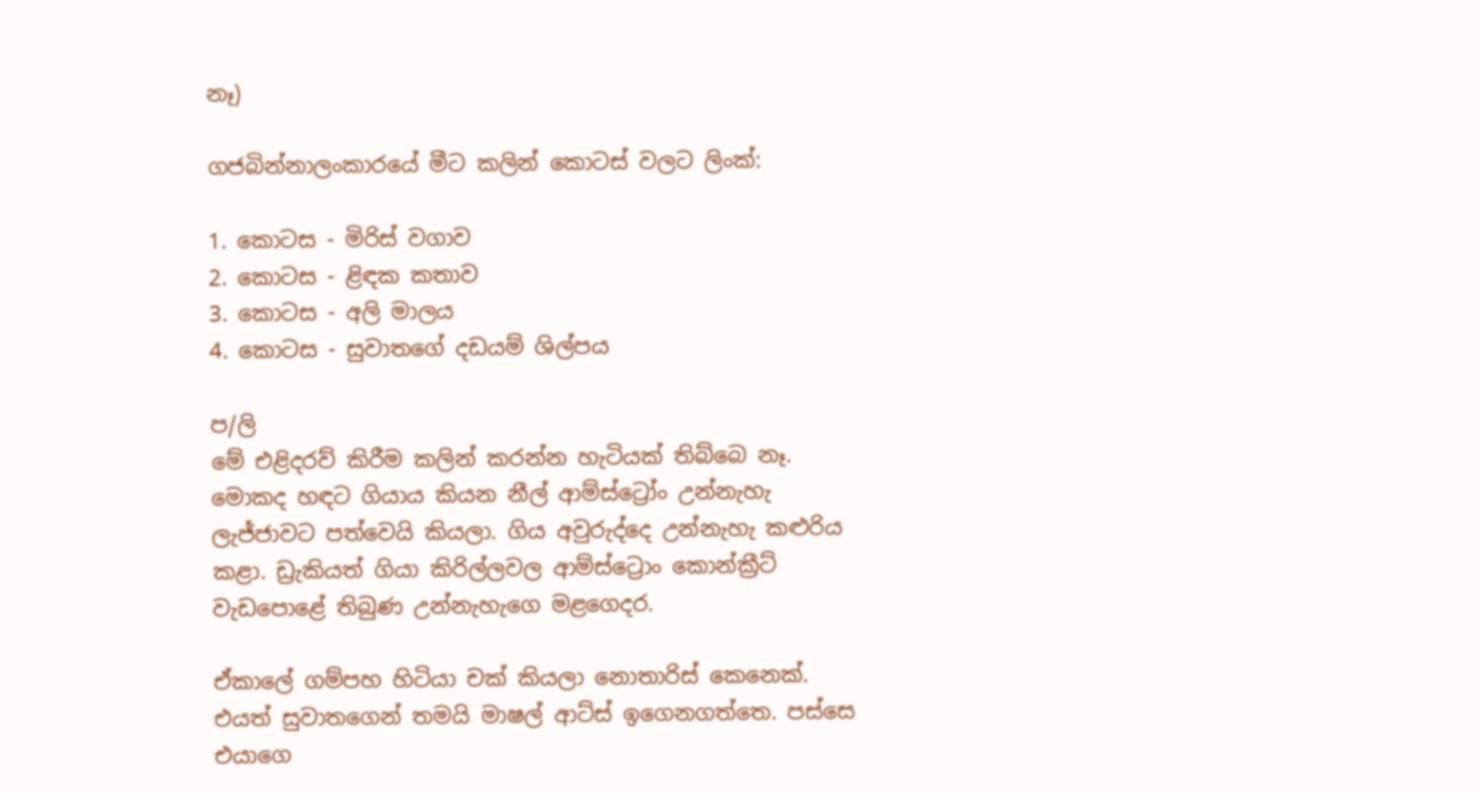නෑ)

ගජබින්නාලංකාරයේ මීට කලින් කොටස් වලට ලිංක්:

1. කොටස - මිරිස් වගාව
2. කොටස - ළිඳක කතාව
3. කොටස - අලි මාලය
4. කොටස - සුවාතගේ දඩයම් ශිල්පය

ප/ලි
මේ එළිදරව් කිරීම කලින් කරන්න හැටියක් තිබ්බෙ නෑ. මොකද හඳට ගියාය කියන නීල් ආම්ස්ට්‍රෝං උන්නැහැ ලැජ්ජාවට පත්වෙයි කියලා. ගිය අවුරුද්දෙ උන්නැහැ කළුරිය කළා. ඩ්‍රැකියත් ගියා කිරිල්ලවල ආම්ස්ට්‍රොං කොන්ක්‍රීට් වැඩපොළේ තිබුණ උන්නැහැගෙ මළගෙදර.

ඒකාලේ ගම්පහ හිටියා චක් කියලා නොතාරිස් කෙනෙක්. එයත් සුවාතගෙන් තමයි මාෂල් ආට්ස් ඉගෙනගත්තෙ. පස්සෙ එයාගෙ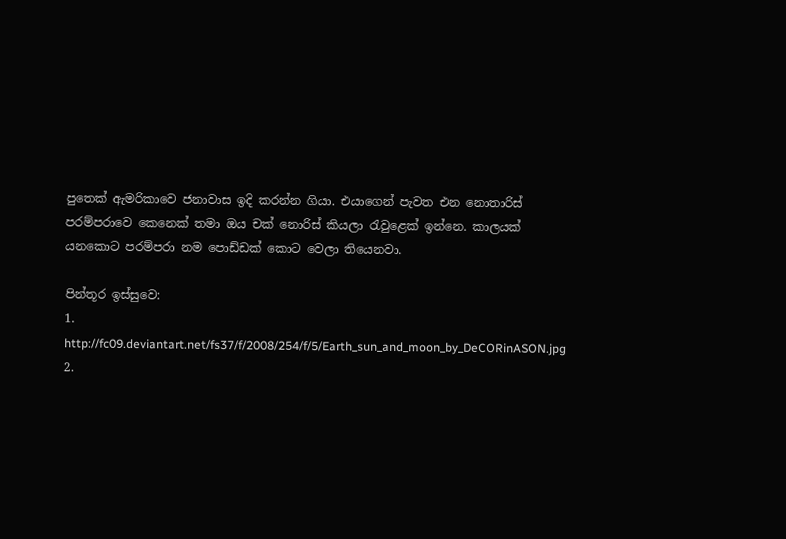පුතෙක් ඇමරිකාවෙ ජනාවාස ඉදි කරන්න ගියා. එයාගෙන් පැවත එන නොතාරිස් පරම්පරාවෙ කෙනෙක් තමා ඔය චක් නොරිස් කියලා රැවුළෙක් ඉන්නෙ. කාලයක් යනකොට පරම්පරා නම පොඩ්ඩක් කොට වෙලා තියෙනවා.

පින්තූර ඉස්සුවෙ:
1. http://fc09.deviantart.net/fs37/f/2008/254/f/5/Earth_sun_and_moon_by_DeCORinASON.jpg
2.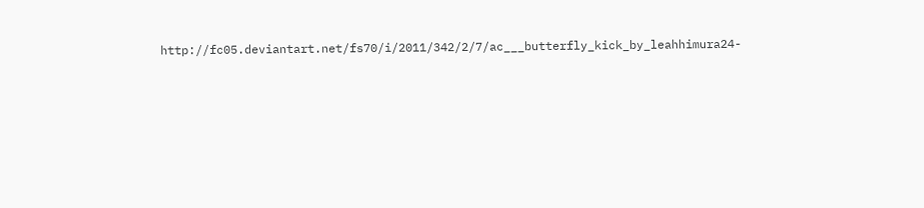http://fc05.deviantart.net/fs70/i/2011/342/2/7/ac___butterfly_kick_by_leahhimura24-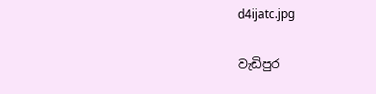d4ijatc.jpg

වැඩිපුර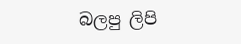බලපු ලිපි